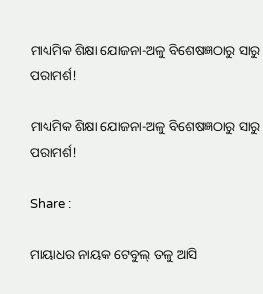ମାଧ୍ୟମିକ ଶିକ୍ଷା ଯୋଜନା-ଅଳୁ ବିଶେଷଜ୍ଞଠାରୁ ସାରୁ ପରାମର୍ଶ!

ମାଧ୍ୟମିକ ଶିକ୍ଷା ଯୋଜନା-ଅଳୁ ବିଶେଷଜ୍ଞଠାରୁ ସାରୁ ପରାମର୍ଶ!

Share :

ମାୟାଧର ନାୟକ ଟେବୁଲ୍ ତଳୁ ଆସି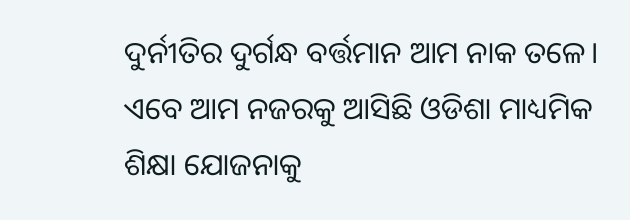ଦୁର୍ନୀତିର ଦୁର୍ଗନ୍ଧ ବର୍ତ୍ତମାନ ଆମ ନାକ ତଳେ। ଏବେ ଆମ ନଜରକୁ ଆସିଛି ଓଡିଶା ମାଧ୍ୟମିକ ଶିକ୍ଷା ଯୋଜନାକୁ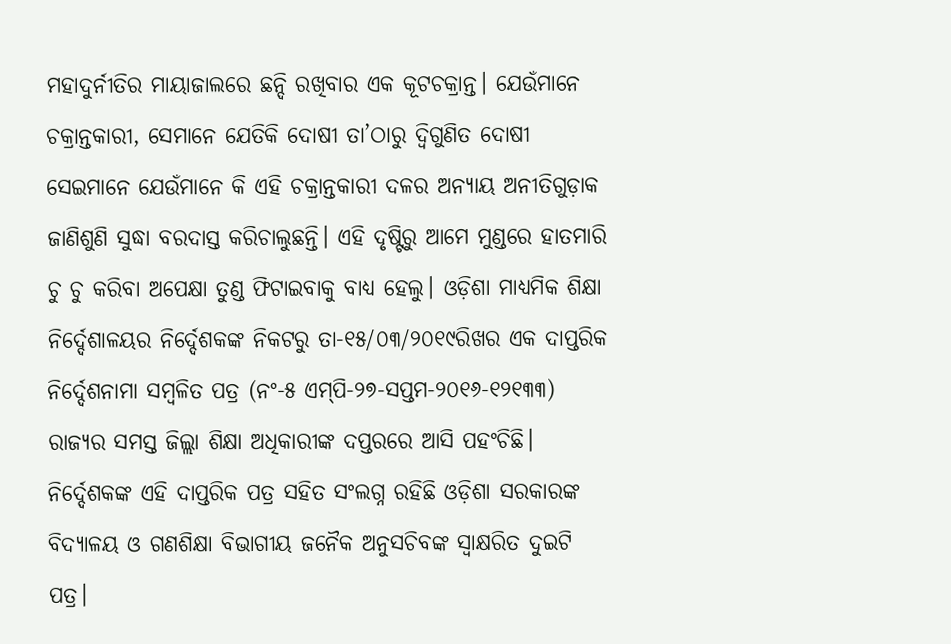ମହାଦୁର୍ନୀତିର ମାୟାଜାଲରେ ଛନ୍ଦି ରଖିବାର ଏକ କୂଟଚକ୍ରାନ୍ତ। ଯେଉଁମାନେ ଚକ୍ରାନ୍ତକାରୀ, ସେମାନେ ଯେତିକି ଦୋଷୀ ତା’ଠାରୁ ଦ୍ୱିଗୁଣିତ ଦୋଷୀ ସେଇମାନେ ଯେଉଁମାନେ କି ଏହି ଚକ୍ରାନ୍ତକାରୀ ଦଳର ଅନ୍ୟାୟ ଅନୀତିଗୁଡ଼ାକ ଜାଣିଶୁଣି ସୁଦ୍ଧା ବରଦାସ୍ତ କରିଚାଲୁଛନ୍ତି। ଏହି ଦୃଷ୍ଟିରୁ ଆମେ ମୁଣ୍ଡରେ ହାତମାରି ଚୁ ଚୁ କରିବା ଅପେକ୍ଷା ତୁଣ୍ଡ ଫିଟାଇବାକୁ ବାଧ୍ୟ ହେଲୁ। ଓଡ଼ିଶା ମାଧ୍ୟମିକ ଶିକ୍ଷା ନିର୍ଦ୍ଦେଶାଳୟର ନିର୍ଦ୍ଦେଶକଙ୍କ ନିକଟରୁ ତା-୧୫/୦୩/୨୦୧୯ରିଖର ଏକ ଦାପ୍ତରିକ ନିର୍ଦ୍ଦେଶନାମା ସମ୍ୱଳିତ ପତ୍ର (ନଂ-୫ ଏମ୍‌ପି-୨୭-ସପ୍ତମ-୨୦୧୬-୧୨୧୩୩) ରାଜ୍ୟର ସମସ୍ତ ଜିଲ୍ଲା ଶିକ୍ଷା ଅଧିକାରୀଙ୍କ ଦପ୍ତରରେ ଆସି ପହଂଚିଛି। ନିର୍ଦ୍ଦେଶକଙ୍କ ଏହି ଦାପ୍ତରିକ ପତ୍ର ସହିତ ସଂଲଗ୍ନ ରହିଛି ଓଡ଼ିଶା ସରକାରଙ୍କ ବିଦ୍ୟାଳୟ ଓ ଗଣଶିକ୍ଷା ବିଭାଗୀୟ ଜନୈକ ଅନୁସଚିବଙ୍କ ସ୍ୱାକ୍ଷରିତ ଦୁଇଟି ପତ୍ର।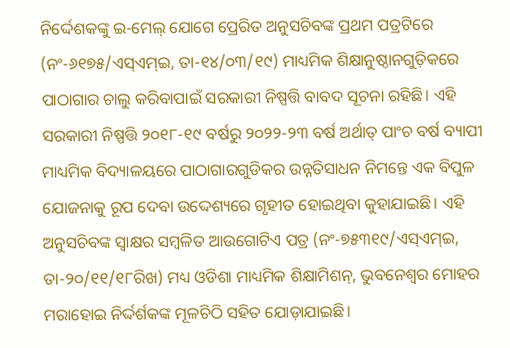ନିର୍ଦ୍ଦେଶକଙ୍କୁ ଇ-ମେଲ୍ ଯୋଗେ ପ୍ରେରିତ ଅନୁସଚିବଙ୍କ ପ୍ରଥମ ପତ୍ରଟିରେ (ନଂ-୬୧୭୫/ଏସ୍‌ଏମ୍‌ଇ, ତା-୧୪/୦୩/୧୯) ମାଧ୍ୟମିକ ଶିକ୍ଷାନୁଷ୍ଠାନଗୁଡ଼ିକରେ ପାଠାଗାର ଚାଲୁ କରିବାପାଇଁ ସରକାରୀ ନିଷ୍ପତ୍ତି ବାବଦ ସୂଚନା ରହିଛି। ଏହି ସରକାରୀ ନିଷ୍ପତ୍ତି ୨୦୧୮-୧୯ ବର୍ଷରୁ ୨୦୨୨-୨୩ ବର୍ଷ ଅର୍ଥାତ୍ ପାଂଚ ବର୍ଷ ବ୍ୟାପୀ ମାଧ୍ୟମିକ ବିଦ୍ୟାଳୟରେ ପାଠାଗାରଗୁଡିକର ଉନ୍ନତିସାଧନ ନିମନ୍ତେ ଏକ ବିପୁଳ ଯୋଜନାକୁ ରୂପ ଦେବା ଉଦ୍ଦେଶ୍ୟରେ ଗୃହୀତ ହୋଇଥିବା କୁହାଯାଇଛି। ଏହି ଅନୁସଚିବଙ୍କ ସ୍ୱାକ୍ଷର ସମ୍ୱଳିତ ଆଉଗୋଟିଏ ପତ୍ର (ନଂ-୭୫୩୧୯/ଏସ୍‌ଏମ୍‌ଇ, ତା-୨୦/୧୧/୧୮ରିଖ) ମଧ୍ୟ ଓଡିଶା ମାଧ୍ୟମିକ ଶିକ୍ଷାମିଶନ୍, ଭୁବନେଶ୍ୱର ମୋହର ମରାହୋଇ ନିର୍ଦ୍ଦର୍ଶକଙ୍କ ମୂଳଚିଠି ସହିତ ଯୋଡ଼ାଯାଇଛି।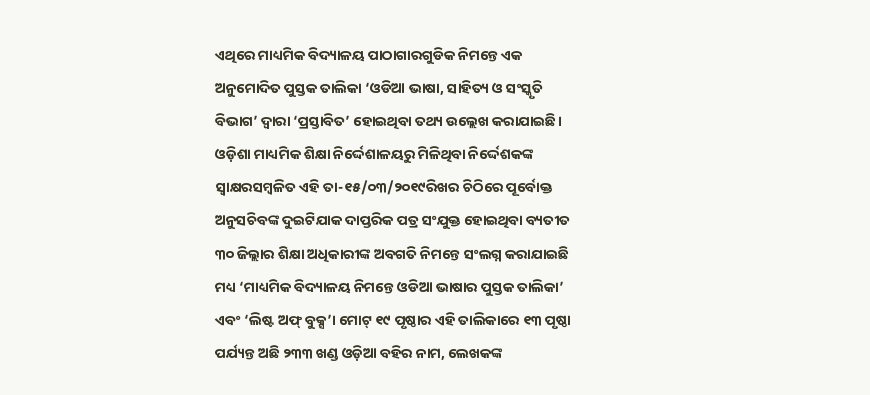ଏଥିରେ ମାଧ୍ୟମିକ ବିଦ୍ୟାଳୟ ପାଠାଗାରଗୁଡିକ ନିମନ୍ତେ ଏକ ଅନୁମୋଦିତ ପୁସ୍ତକ ତାଲିକା ‘ଓଡିଆ ଭାଷା, ସାହିତ୍ୟ ଓ ସଂସ୍କୃତି ବିଭାଗ’ ଦ୍ୱାରା ‘ପ୍ରସ୍ତାବିତ’ ହୋଇଥିବା ତଥ୍ୟ ଉଲ୍ଲେଖ କରାଯାଇଛି। ଓଡ଼ିଶା ମାଧ୍ୟମିକ ଶିକ୍ଷା ନିର୍ଦ୍ଦେଶାଳୟରୁ ମିଳିଥିବା ନିର୍ଦ୍ଦେଶକଙ୍କ ସ୍ୱାକ୍ଷରସମ୍ୱଳିତ ଏହି ତା-୧୫/୦୩/୨୦୧୯ରିଖର ଚିଠିରେ ପୂର୍ବୋକ୍ତ ଅନୁସଚିବଙ୍କ ଦୁଇଟିଯାକ ଦାପ୍ତରିକ ପତ୍ର ସଂଯୁକ୍ତ ହୋଇଥିବା ବ୍ୟତୀତ ୩୦ ଜିଲ୍ଲାର ଶିକ୍ଷା ଅଧିକାରୀଙ୍କ ଅବଗତି ନିମନ୍ତେ ସଂଲଗ୍ନ କରାଯାଇଛି ମଧ୍ୟ ‘ମାଧ୍ୟମିକ ବିଦ୍ୟାଳୟ ନିମନ୍ତେ ଓଡିଆ ଭାଷାର ପୁସ୍ତକ ତାଲିକା’ ଏବଂ ‘ଲିଷ୍ଟ ଅଫ୍‌ ବୁକ୍ସ’। ମୋଟ୍ ୧୯ ପୃଷ୍ଠାର ଏହି ତାଲିକାରେ ୧୩ ପୃଷ୍ଠା ପର୍ଯ୍ୟନ୍ତ ଅଛି ୨୩୩ ଖଣ୍ଡ ଓଡ଼ିଆ ବହିର ନାମ, ଲେଖକଙ୍କ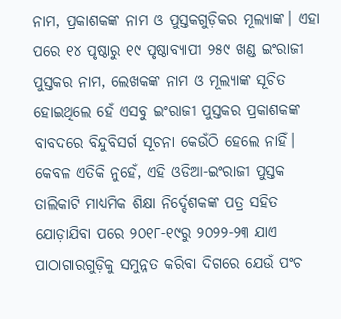ନାମ, ପ୍ରକାଶକଙ୍କ ନାମ ଓ ପୁସ୍ତକଗୁଡ଼ିକର ମୂଲ୍ୟାଙ୍କ। ଏହା ପରେ ୧୪ ପୃଷ୍ଠାରୁ ୧୯ ପୃଷ୍ଠାବ୍ୟାପୀ ୨୫୯ ଖଣ୍ଡ ଇଂରାଜୀ ପୁସ୍ତକର ନାମ, ଲେଖକଙ୍କ ନାମ ଓ ମୂଲ୍ୟାଙ୍କ ସୂଚିତ ହୋଇଥିଲେ ହେଁ ଏସବୁ ଇଂରାଜୀ ପୁସ୍ତକର ପ୍ରକାଶକଙ୍କ ବାବଦରେ ବିନ୍ଦୁବିସର୍ଗ ସୂଚନା କେଉଁଠି ହେଲେ ନାହିଁ। କେବଳ ଏତିକି ନୁହେଁ, ଏହି ଓଡିଆ-ଇଂରାଜୀ ପୁସ୍ତକ ତାଲିକାଟି ମାଧ୍ୟମିକ ଶିକ୍ଷା ନିର୍ଦ୍ଦେଶକଙ୍କ ପତ୍ର ସହିତ ଯୋଡ଼ାଯିବା ପରେ ୨୦୧୮-୧୯ରୁ ୨୦୨୨-୨୩ ଯାଏ ପାଠାଗାରଗୁଡ଼ିକୁ ସମୁନ୍ନତ କରିବା ଦିଗରେ ଯେଉଁ ପଂଚ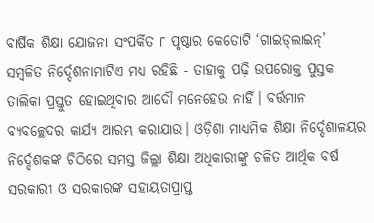ବାର୍ଷିକ ଶିକ୍ଷା ଯୋଜନା ସଂପର୍କିତ ୮ ପୃଷ୍ଠାର କେତୋଟି ‘ଗାଇଡ୍‌ଲାଇନ୍’ ସମ୍ୱଳିତ ନିର୍ଦ୍ଦେଶନାମାଟିଏ ମଧ୍ୟ ରହିଛି - ତାହାକୁ ପଢ଼ି ଉପରୋକ୍ତ ପୁସ୍ତକ ତାଲିକା ପ୍ରସ୍ତୁତ ହୋଇଥିବାର ଆଦୌ ମନେହେଉ ନାହିଁ। ବର୍ତ୍ତମାନ ବ୍ୟବଚ୍ଛେଦର କାର୍ଯ୍ୟ ଆରମ୍ଭ କରାଯାଉ। ଓଡ଼ିଶା ମାଧ୍ୟମିକ ଶିକ୍ଷା ନିର୍ଦ୍ଦେଶାଳୟର ନିର୍ଦ୍ଦେଶକଙ୍କ ଚିଠିରେ ସମସ୍ତ ଜିଲ୍ଲା ଶିକ୍ଷା ଅଧିକାରୀଙ୍କୁ ଚଳିତ ଆର୍ଥିକ ବର୍ଷ ସରକାରୀ ଓ ସରକାରଙ୍କ ସହାୟତାପ୍ରାପ୍ତ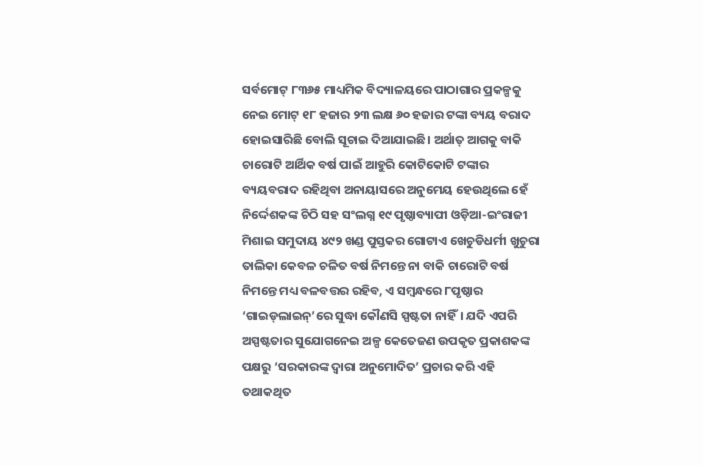ସର୍ବମୋଟ୍ ୮୩୬୫ ମାଧ୍ୟମିକ ବିଦ୍ୟାଳୟରେ ପାଠାଗାର ପ୍ରକଳ୍ପକୁ ନେଇ ମୋଟ୍ ୧୮ ହଜାର ୨୩ ଲକ୍ଷ ୬୦ ହଜାର ଟଙ୍କା ବ୍ୟୟ ବରାଦ ହୋଇସାରିଛି ବୋଲି ସୂଚାଇ ଦିଆଯାଇଛି। ଅର୍ଥାତ୍ ଆଗକୁ ବାକି ଚାରୋଟି ଆର୍ଥିକ ବର୍ଷ ପାଇଁ ଆହୁରି କୋଟିକୋଟି ଟଙ୍କାର ବ୍ୟୟବରାଦ ରହିଥିବା ଅନାୟାସରେ ଅନୁମେୟ ହେଉଥିଲେ ହେଁ ନିର୍ଦ୍ଦେଶକଙ୍କ ଚିଠି ସହ ସଂଲଗ୍ନ ୧୯ ପୃଷ୍ଠାବ୍ୟାପୀ ଓଡ଼ିଆ-ଇଂରାଜୀ ମିଶାଇ ସମୁଦାୟ ୪୯୨ ଖଣ୍ଡ ପୁସ୍ତକର ଗୋଟାଏ ଖେଚୁଡିଧର୍ମୀ ଖୁଚୁରା ତାଲିକା କେବଳ ଚଳିତ ବର୍ଷ ନିମନ୍ତେ ନା ବାକି ଚାରୋଟି ବର୍ଷ ନିମନ୍ତେ ମଧ୍ୟ ବଳବତ୍ତର ରହିବ, ଏ ସମ୍ୱନ୍ଧରେ ୮ପୃଷ୍ଠାର ‘ଗାଇଡ୍‌ଲାଇନ୍’ରେ ସୁଦ୍ଧା କୌଣସି ସ୍ପଷ୍ଟତା ନାହିଁ। ଯଦି ଏପରି ଅସ୍ପଷ୍ଟତାର ସୁଯୋଗନେଇ ଅଳ୍ପ କେତେଜଣ ଉପକୃତ ପ୍ରକାଶକଙ୍କ ପକ୍ଷରୁ ‘ସରକାରଙ୍କ ଦ୍ୱାରା ଅନୁମୋଦିତ’ ପ୍ରଚାର କରି ଏହି ତଥାକଥିତ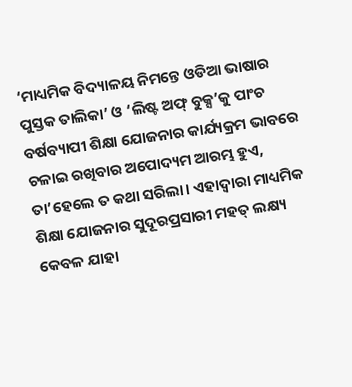‘ମାଧ୍ୟମିକ ବିଦ୍ୟାଳୟ ନିମନ୍ତେ ଓଡିଆ ଭାଷାର ପୁସ୍ତକ ତାଲିକା’ ଓ ‘ଲିଷ୍ଟ ଅଫ୍‌ ବୁକ୍ସ’କୁ ପାଂଚ ବର୍ଷବ୍ୟାପୀ ଶିକ୍ଷା ଯୋଜନାର କାର୍ଯ୍ୟକ୍ରମ ଭାବରେ ଚଳାଇ ରଖିବାର ଅପୋଦ୍ୟମ ଆରମ୍ଭ ହୁଏ, ତା’ହେଲେ ତ କଥା ସରିଲା। ଏହାଦ୍ୱାରା ମାଧ୍ୟମିକ ଶିକ୍ଷା ଯୋଜନାର ସୁଦୂରପ୍ରସାରୀ ମହତ୍ ଲକ୍ଷ୍ୟ କେବଳ ଯାହା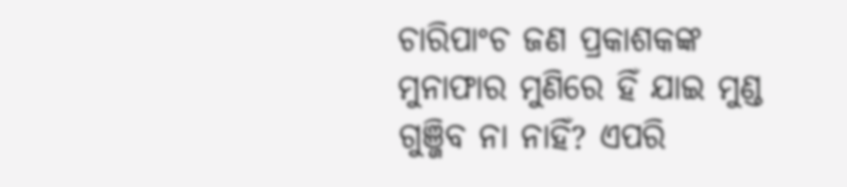ଚାରିପାଂଚ ଜଣ ପ୍ରକାଶକଙ୍କ ମୁନାଫାର ମୁଣିରେ ହିଁ ଯାଇ ମୁଣ୍ଡ ଗୁଞ୍ଜିବ ନା ନାହିଁ? ଏପରି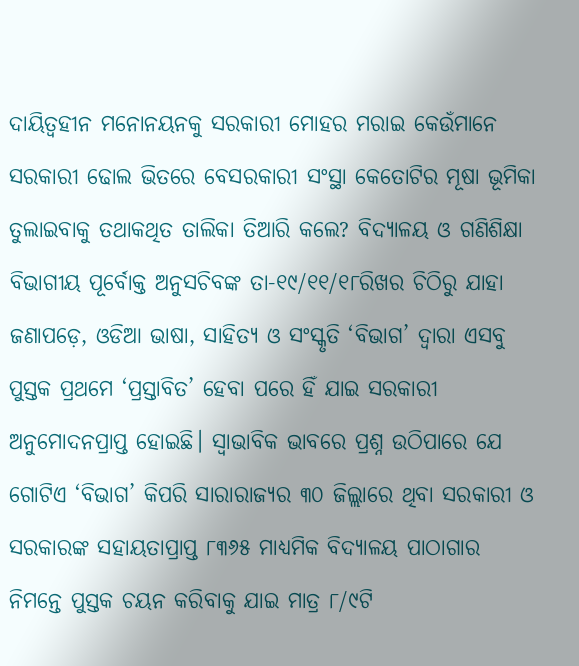ଦାୟିତ୍ୱହୀନ ମନୋନୟନକୁ ସରକାରୀ ମୋହର ମରାଇ କେଉଁମାନେ ସରକାରୀ ଢୋଲ ଭିତରେ ବେସରକାରୀ ସଂସ୍ଥା କେତୋଟିର ମୂଷା ଭୂମିକା ତୁଲାଇବାକୁ ତଥାକଥିତ ତାଲିକା ତିଆରି କଲେ? ବିଦ୍ୟାଳୟ ଓ ଗଣିଶିକ୍ଷା ବିଭାଗୀୟ ପୂର୍ବୋକ୍ତ ଅନୁସଚିବଙ୍କ ତା-୧୯/୧୧/୧୮ରିଖର ଚିଠିରୁ ଯାହା ଜଣାପଡ଼େ, ଓଡିଆ ଭାଷା, ସାହିତ୍ୟ ଓ ସଂସ୍କୃତି ‘ବିଭାଗ’ ଦ୍ୱାରା ଏସବୁ ପୁସ୍ତକ ପ୍ରଥମେ ‘ପ୍ରସ୍ତାବିତ’ ହେବା ପରେ ହିଁ ଯାଇ ସରକାରୀ ଅନୁମୋଦନପ୍ରାପ୍ତ ହୋଇଛି। ସ୍ୱାଭାବିକ ଭାବରେ ପ୍ରଶ୍ନ ଉଠିପାରେ ଯେ ଗୋଟିଏ ‘ବିଭାଗ’ କିପରି ସାରାରାଜ୍ୟର ୩୦ ଜିଲ୍ଲାରେ ଥିବା ସରକାରୀ ଓ ସରକାରଙ୍କ ସହାୟତାପ୍ରାପ୍ତ ୮୩୬୫ ମାଧ୍ୟମିକ ବିଦ୍ୟାଳୟ ପାଠାଗାର ନିମନ୍ତେ ପୁସ୍ତକ ଚୟନ କରିବାକୁ ଯାଇ ମାତ୍ର ୮/୯ଟି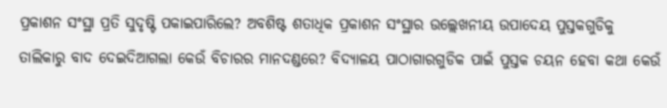ପ୍ରକାଶନ ସଂସ୍ଥା ପ୍ରତି ସୁଦୃଷ୍ଟି ପକାଇପାରିଲେ? ଅବଶିଷ୍ଟ ଶତାଧିକ ପ୍ରକାଶନ ସଂସ୍ଥାର ଉଲ୍ଲେଖନୀୟ ଉପାଦେୟ ପୁସ୍ତକଗୁଡିକୁ ତାଲିକାରୁ ବାଦ ଦେଇଦିଆଗଲା କେଉଁ ବିଚାରର ମାନଦଣ୍ଡରେ? ବିଦ୍ୟାଳୟ ପାଠାଗାରଗୁଡିକ ପାଇଁ ପୁସ୍ତକ ଚୟନ ହେବା କଥା କେଉଁ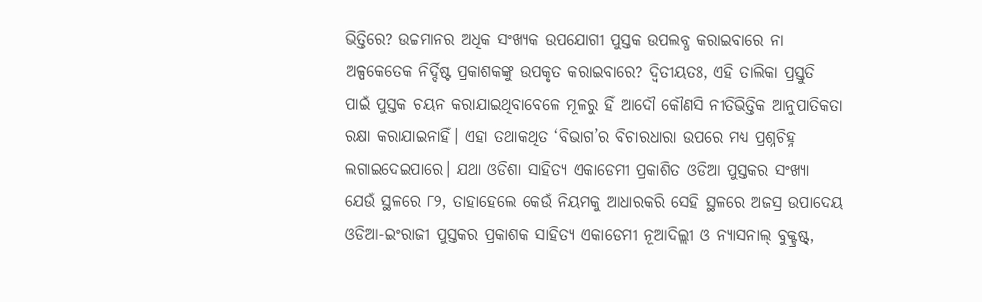ଭିତ୍ତିରେ? ଉଚ୍ଚମାନର ଅଧିକ ସଂଖ୍ୟକ ଉପଯୋଗୀ ପୁସ୍ତକ ଉପଲବ୍ଧ କରାଇବାରେ ନା ଅଳ୍ପକେତେକ ନିର୍ଦ୍ଦିଷ୍ଟ ପ୍ରକାଶକଙ୍କୁ ଉପକୃତ କରାଇବାରେ? ଦ୍ୱିତୀୟତଃ, ଏହି ତାଲିକା ପ୍ରସ୍ତୁତି ପାଇଁ ପୁସ୍ତକ ଚୟନ କରାଯାଇଥିବାବେଳେ ମୂଳରୁ ହିଁ ଆଦୌ କୌଣସି ନୀତିଭିତ୍ତିକ ଆନୁପାତିକତା ରକ୍ଷା କରାଯାଇନାହିଁ। ଏହା ତଥାକଥିତ ‘ବିଭାଗ’ର ବିଚାରଧାରା ଉପରେ ମଧ୍ୟ ପ୍ରଶ୍ନଚିହ୍ନ ଲଗାଇଦେଇପାରେ। ଯଥା ଓଡିଶା ସାହିତ୍ୟ ଏକାଡେମୀ ପ୍ରକାଶିତ ଓଡିଆ ପୁସ୍ତକର ସଂଖ୍ୟା ଯେଉଁ ସ୍ଥଳରେ ୮୨, ତାହାହେଲେ କେଉଁ ନିୟମକୁ ଆଧାରକରି ସେହି ସ୍ଥଳରେ ଅଜସ୍ର ଉପାଦେୟ ଓଡିଆ-ଇଂରାଜୀ ପୁସ୍ତକର ପ୍ରକାଶକ ସାହିତ୍ୟ ଏକାଡେମୀ ନୂଆଦିଲ୍ଲୀ ଓ ନ୍ୟାସନାଲ୍ ବୁକ୍ଟ୍ରଷ୍ଟ୍,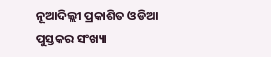ନୂଆଦିଲ୍ଲୀ ପ୍ରକାଶିତ ଓଡିଆ ପୁସ୍ତକର ସଂଖ୍ୟା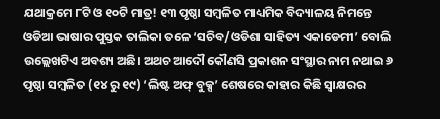ଯଥାକ୍ରମେ ୮ଟି ଓ ୧୦ଟି ମାତ୍ର! ୧୩ ପୃଷ୍ଠା ସମ୍ୱଳିତ ମାଧ୍ୟମିକ ବିଦ୍ୟାଳୟ ନିମନ୍ତେ ଓଡିଆ ଭାଷାର ପୁସ୍ତକ ତାଲିକା ତଳେ ‘ସଚିବ/ଓଡିଶା ସାହିତ୍ୟ ଏକାଡେମୀ’ ବୋଲି ଉଲ୍ଲେଖଟିଏ ଅବଶ୍ୟ ଅଛି। ଅଥଚ ଆଦୌ କୌଣସି ପ୍ରକାଶନ ସଂସ୍ଥାର ନାମ ନଥାଇ ୬ ପୃଷ୍ଠା ସମ୍ୱଳିତ (୧୪ ରୁ ୧୯) ‘ଲିଷ୍ଟ ଅଫ୍‌ ବୁକ୍ସ’ ଶେଷରେ କାହାର କିଛି ସ୍ୱାକ୍ଷରର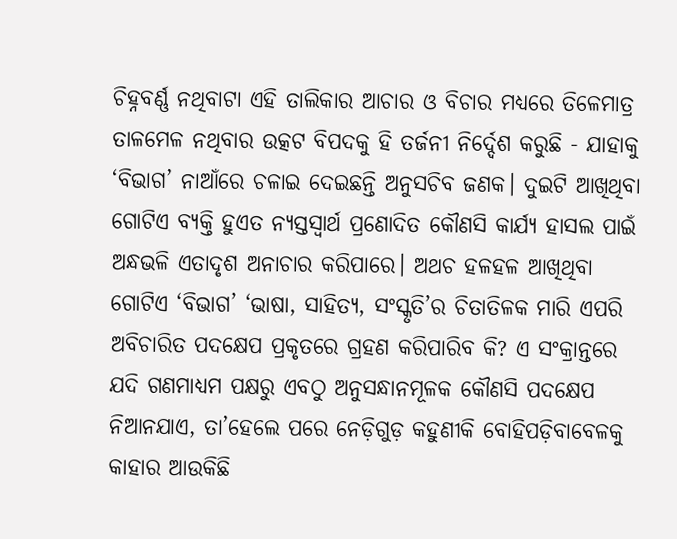ଚିହ୍ନବର୍ଣ୍ଣ ନଥିବାଟା ଏହି ତାଲିକାର ଆଚାର ଓ ବିଚାର ମଧ୍ୟରେ ତିଳେମାତ୍ର ତାଳମେଳ ନଥିବାର ଉତ୍କଟ ବିପଦକୁ ହି ତର୍ଜନୀ ନିର୍ଦ୍ଦେଶ କରୁଛି - ଯାହାକୁ ‘ବିଭାଗ’ ନାଆଁରେ ଚଳାଇ ଦେଇଛନ୍ତି ଅନୁସଚିବ ଜଣକ। ଦୁଇଟି ଆଖିଥିବା ଗୋଟିଏ ବ୍ୟକ୍ତି ହୁଏତ ନ୍ୟସ୍ତସ୍ୱାର୍ଥ ପ୍ରଣୋଦିତ କୌଣସି କାର୍ଯ୍ୟ ହାସଲ ପାଇଁ ଅନ୍ଧଭଳି ଏତାଦୃଶ ଅନାଚାର କରିପାରେ। ଅଥଚ ହଳହଳ ଆଖିଥିବା ଗୋଟିଏ ‘ବିଭାଗ’ ‘ଭାଷା, ସାହିତ୍ୟ, ସଂସ୍କୃତି’ର ଚିତାତିଳକ ମାରି ଏପରି ଅବିଚାରିତ ପଦକ୍ଷେପ ପ୍ରକୃତରେ ଗ୍ରହଣ କରିପାରିବ କି? ଏ ସଂକ୍ରାନ୍ତରେ ଯଦି ଗଣମାଧ୍ୟମ ପକ୍ଷରୁ ଏବଠୁ ଅନୁସନ୍ଧାନମୂଳକ କୌଣସି ପଦକ୍ଷେପ ନିଆନଯାଏ, ତା’ହେଲେ ପରେ ନେଡ଼ିଗୁଡ଼ କହୁଣୀକି ବୋହିପଡ଼ିବାବେଳକୁ କାହାର ଆଉକିଛି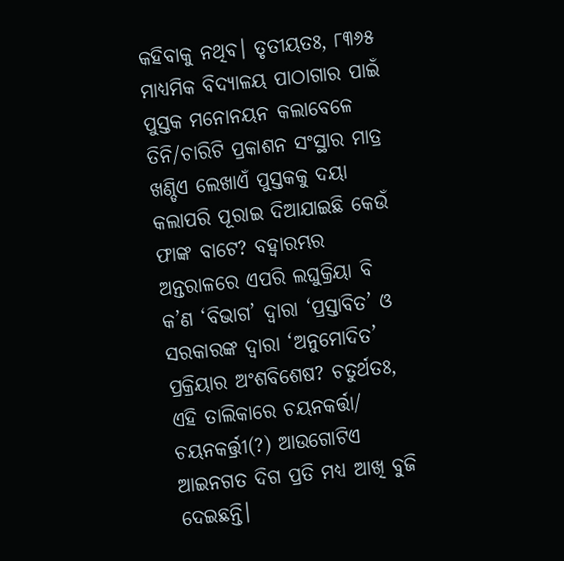କହିବାକୁ ନଥିବ। ତୃତୀୟତଃ, ୮୩୬୫ ମାଧ୍ୟମିକ ବିଦ୍ୟାଳୟ ପାଠାଗାର ପାଇଁ ପୁସ୍ତକ ମନୋନୟନ କଲାବେଳେ ତିନି/ଚାରିଟି ପ୍ରକାଶନ ସଂସ୍ଥାର ମାତ୍ର ଖଣ୍ଡିଏ ଲେଖାଏଁ ପୁସ୍ତକକୁ ଦୟା କଲାପରି ପୂରାଇ ଦିଆଯାଇଛି କେଉଁ ଫାଙ୍କ ବାଟେ? ବହ୍ୱାରମ୍ଭର ଅନ୍ତରାଳରେ ଏପରି ଲଘୁକ୍ରିୟା ବି କ’ଣ ‘ବିଭାଗ’ ଦ୍ୱାରା ‘ପ୍ରସ୍ତାବିତ’ ଓ ସରକାରଙ୍କ ଦ୍ୱାରା ‘ଅନୁମୋଦିତ’ ପ୍ରକ୍ରିୟାର ଅଂଶବିଶେଷ? ଚତୁର୍ଥତଃ, ଏହି ତାଲିକାରେ ଚୟନକର୍ତ୍ତା/ ଚୟନକର୍ତ୍ତ୍ରୀ(?) ଆଉଗୋଟିଏ ଆଇନଗତ ଦିଗ ପ୍ରତି ମଧ୍ୟ ଆଖି ବୁଜି ଦେଇଛନ୍ତି।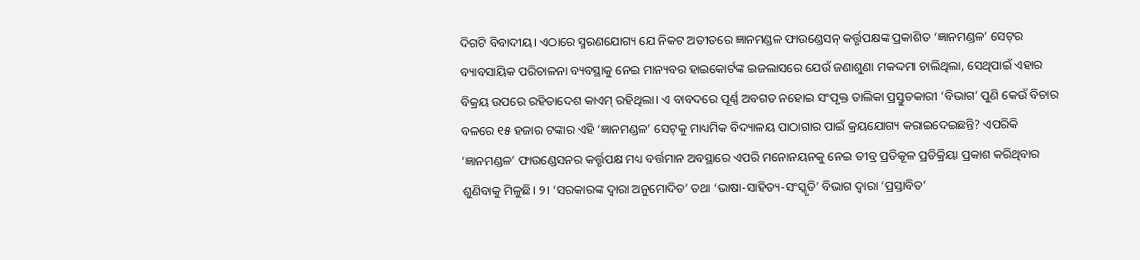ଦିଗଟି ବିବାଦୀୟ। ଏଠାରେ ସ୍ମରଣଯୋଗ୍ୟ ଯେ ନିକଟ ଅତୀତରେ ଜ୍ଞାନମଣ୍ଡଳ ଫାଉଣ୍ଡେସନ୍ କର୍ତ୍ତୃପକ୍ଷଙ୍କ ପ୍ରକାଶିତ ‘ଜ୍ଞାନମଣ୍ଡଳ’ ସେଟ୍‌ର ବ୍ୟାବସାୟିକ ପରିଚାଳନା ବ୍ୟବସ୍ଥାକୁ ନେଇ ମାନ୍ୟବର ହାଇକୋର୍ଟଙ୍କ ଇଜଲାସରେ ଯେଉଁ ଜଣାଶୁଣା ମକଦ୍ଦମା ଚାଲିଥିଲା, ସେଥିପାଇଁ ଏହାର ବିକ୍ରୟ ଉପରେ ରହିତାଦେଶ କାଏମ୍ ରହିଥିଲା। ଏ ବାବଦରେ ପୂର୍ଣ୍ଣ ଅବଗତ ନହୋଇ ସଂପୃକ୍ତ ତାଲିକା ପ୍ରସ୍ତୁତକାରୀ ‘ବିଭାଗ’ ପୁଣି କେଉଁ ବିଚାର ବଳରେ ୧୫ ହଜାର ଟଙ୍କାର ଏହି ‘ଜ୍ଞାନମଣ୍ଡଳ’ ସେଟ୍‌କୁ ମାଧ୍ୟମିକ ବିଦ୍ୟାଳୟ ପାଠାଗାର ପାଇଁ କ୍ରୟଯୋଗ୍ୟ କରାଇଦେଇଛନ୍ତି? ଏପରିକି ‘ଜ୍ଞାନମଣ୍ଡଳ’ ଫାଉଣ୍ଡେସନର କର୍ତ୍ତୃପକ୍ଷ ମଧ୍ୟ ବର୍ତ୍ତମାନ ଅବସ୍ଥାରେ ଏପରି ମନୋନୟନକୁ ନେଇ ତୀବ୍ର ପ୍ରତିକୂଳ ପ୍ରତିକ୍ରିୟା ପ୍ରକାଶ କରିଥିବାର ଶୁଣିବାକୁ ମିଳୁଛି। ୨। ‘ସରକାରଙ୍କ ଦ୍ୱାରା ଅନୁମୋଦିତ’ ତଥା ‘ଭାଷା-ସାହିତ୍ୟ-ସଂସ୍କୃତି’ ବିଭାଗ ଦ୍ୱାରା ‘ପ୍ରସ୍ତାବିତ’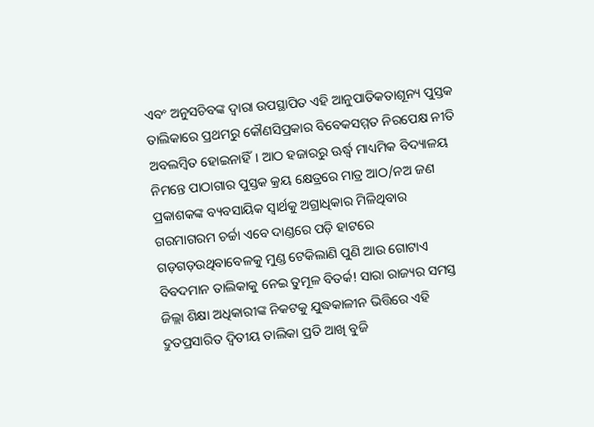ଏବଂ ଅନୁସଚିବଙ୍କ ଦ୍ୱାରା ଉପସ୍ଥାପିତ ଏହି ଆନୁପାତିକତାଶୂନ୍ୟ ପୁସ୍ତକ ତାଲିକାରେ ପ୍ରଥମରୁ କୌଣସିପ୍ରକାର ବିବେକସମ୍ମତ ନିରପେକ୍ଷ ନୀତି ଅବଲମ୍ୱିତ ହୋଇନାହିଁ। ଆଠ ହଜାରରୁ ଊର୍ଦ୍ଧ୍ୱ ମାଧ୍ୟମିକ ବିଦ୍ୟାଳୟ ନିମନ୍ତେ ପାଠାଗାର ପୁସ୍ତକ କ୍ରୟ କ୍ଷେତ୍ରରେ ମାତ୍ର ଆଠ/ନଅ ଜଣ ପ୍ରକାଶକଙ୍କ ବ୍ୟବସାୟିକ ସ୍ୱାର୍ଥକୁ ଅଗ୍ରାଧିକାର ମିଳିଥିବାର ଗରମାଗରମ ଚର୍ଚ୍ଚା ଏବେ ଦାଣ୍ଡରେ ପଡ଼ି ହାଟରେ ଗଡ଼ଗଡ଼ଉଥିବାବେଳକୁ ମୁଣ୍ଡ ଟେକିଲାଣି ପୁଣି ଆଉ ଗୋଟାଏ ବିବଦମାନ ତାଲିକାକୁ ନେଇ ତୁମୂଳ ବିତର୍କ! ସାରା ରାଜ୍ୟର ସମସ୍ତ ଜିଲ୍ଲା ଶିକ୍ଷା ଅଧିକାରୀଙ୍କ ନିକଟକୁ ଯୁଦ୍ଧକାଳୀନ ଭିତ୍ତିରେ ଏହି ଦ୍ରୁତପ୍ରସାରିତ ଦ୍ୱିତୀୟ ତାଲିକା ପ୍ରତି ଆଖି ବୁଜି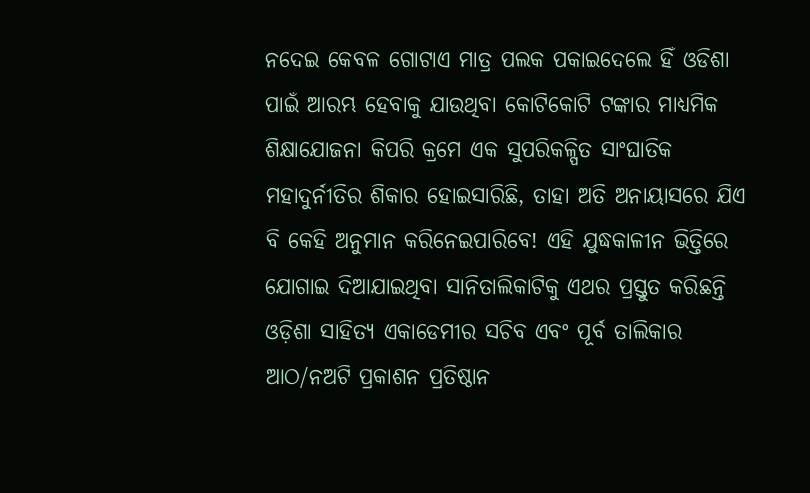ନଦେଇ କେବଳ ଗୋଟାଏ ମାତ୍ର ପଲକ ପକାଇଦେଲେ ହିଁ ଓଡିଶା ପାଇଁ ଆରମ୍ଭ ହେବାକୁ ଯାଉଥିବା କୋଟିକୋଟି ଟଙ୍କାର ମାଧ୍ୟମିକ ଶିକ୍ଷାଯୋଜନା କିପରି କ୍ରମେ ଏକ ସୁପରିକଳ୍ପିତ ସାଂଘାତିକ ମହାଦୁର୍ନୀତିର ଶିକାର ହୋଇସାରିଛି, ତାହା ଅତି ଅନାୟାସରେ ଯିଏ ବି କେହି ଅନୁମାନ କରିନେଇପାରିବେ! ଏହି ଯୁଦ୍ଧକାଳୀନ ଭିତ୍ତିରେ ଯୋଗାଇ ଦିଆଯାଇଥିବା ସାନିତାଲିକାଟିକୁ ଏଥର ପ୍ରସ୍ତୁତ କରିଛନ୍ତି ଓଡ଼ିଶା ସାହିତ୍ୟ ଏକାଡେମୀର ସଚିବ ଏବଂ ପୂର୍ବ ତାଲିକାର ଆଠ/ନଅଟି ପ୍ରକାଶନ ପ୍ରତିଷ୍ଠାନ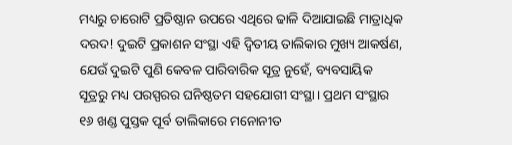ମଧ୍ୟରୁ ଚାରୋଟି ପ୍ରତିଷ୍ଠାନ ଉପରେ ଏଥିରେ ଢାଳି ଦିଆଯାଇଛି ମାତ୍ରାଧିକ ଦରଦ! ଦୁଇଟି ପ୍ରକାଶନ ସଂସ୍ଥା ଏହି ଦ୍ୱିତୀୟ ତାଲିକାର ମୁଖ୍ୟ ଆକର୍ଷଣ, ଯେଉଁ ଦୁଇଟି ପୁଣି କେବଳ ପାରିବାରିକ ସୂତ୍ର ନୁହେଁ, ବ୍ୟବସାୟିକ ସୂତ୍ରରୁ ମଧ୍ୟ ପରସ୍ପରର ଘନିଷ୍ଠତମ ସହଯୋଗୀ ସଂସ୍ଥା। ପ୍ରଥମ ସଂସ୍ଥାର ୧୬ ଖଣ୍ଡ ପୁସ୍ତକ ପୂର୍ବ ତାଲିକାରେ ମନୋନୀତ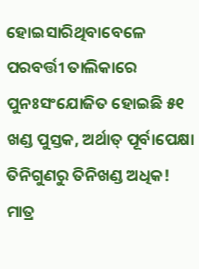ହୋଇସାରିଥିବାବେଳେ ପରବର୍ତ୍ତୀ ତାଲିକାରେ ପୁନଃସଂଯୋଜିତ ହୋଇଛି ୫୧ ଖଣ୍ଡ ପୁସ୍ତକ, ଅର୍ଥାତ୍ ପୂର୍ବାପେକ୍ଷା ତିନିଗୁଣରୁ ତିନିଖଣ୍ଡ ଅଧିକ! ମାତ୍ର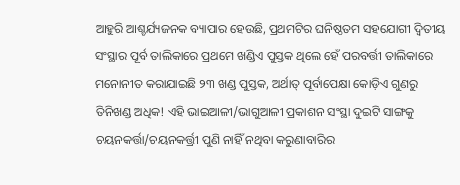ଆହୁରି ଆଶ୍ଚର୍ଯ୍ୟଜନକ ବ୍ୟାପାର ହେଉଛି, ପ୍ରଥମଟିର ଘନିଷ୍ଠତମ ସହଯୋଗୀ ଦ୍ୱିତୀୟ ସଂସ୍ଥାର ପୂର୍ବ ତାଲିକାରେ ପ୍ରଥମେ ଖଣ୍ଡିଏ ପୁସ୍ତକ ଥିଲେ ହେଁ ପରବର୍ତ୍ତୀ ତାଲିକାରେ ମନୋନୀତ କରାଯାଇଛି ୨୩ ଖଣ୍ଡ ପୁସ୍ତକ, ଅର୍ଥାତ୍ ପୂର୍ବାପେକ୍ଷା କୋଡ଼ିଏ ଗୁଣରୁ ତିନିଖଣ୍ଡ ଅଧିକ! ଏହି ଭାଇଆଳୀ/ଭାଗୁଆଳୀ ପ୍ରକାଶନ ସଂସ୍ଥା ଦୁଇଟି ସାଙ୍ଗକୁ ଚୟନକର୍ତ୍ତା/ଚୟନକର୍ତ୍ତ୍ରୀ ପୁଣି ନାହିଁ ନଥିବା କରୁଣାବାରିର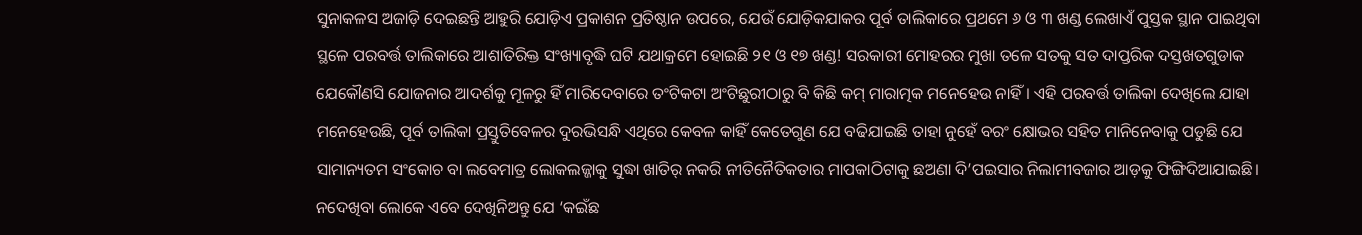ସୁନାକଳସ ଅଜାଡ଼ି ଦେଇଛନ୍ତି ଆହୁରି ଯୋଡ଼ିଏ ପ୍ରକାଶନ ପ୍ରତିଷ୍ଠାନ ଉପରେ, ଯେଉଁ ଯୋଡ଼ିକଯାକର ପୂର୍ବ ତାଲିକାରେ ପ୍ରଥମେ ୬ ଓ ୩ ଖଣ୍ଡ ଲେଖାଏଁ ପୁସ୍ତକ ସ୍ଥାନ ପାଇଥିବା ସ୍ଥଳେ ପରବର୍ତ୍ତ ତାଲିକାରେ ଆଶାତିରିକ୍ତ ସଂଖ୍ୟାବୃଦ୍ଧି ଘଟି ଯଥାକ୍ରମେ ହୋଇଛି ୨୧ ଓ ୧୭ ଖଣ୍ଡ! ସରକାରୀ ମୋହରର ମୁଖା ତଳେ ସତକୁ ସତ ଦାପ୍ତରିକ ଦସ୍ତଖତଗୁଡାକ ଯେକୌଣସି ଯୋଜନାର ଆଦର୍ଶକୁ ମୂଳରୁ ହିଁ ମାରିଦେବାରେ ତଂଟିକଟା ଅଂଟିଛୁରୀଠାରୁ ବି କିଛି କମ୍ ମାରାତ୍ମକ ମନେହେଉ ନାହିଁ। ଏହି ପରବର୍ତ୍ତ ତାଲିକା ଦେଖିଲେ ଯାହା ମନେହେଉଛି, ପୂର୍ବ ତାଲିକା ପ୍ରସ୍ତୁତିବେଳର ଦୁରଭିସନ୍ଧି ଏଥିରେ କେବଳ କାହିଁ କେତେଗୁଣ ଯେ ବଢିଯାଇଛି ତାହା ନୁହେଁ ବରଂ କ୍ଷୋଭର ସହିତ ମାନିନେବାକୁ ପଡୁଛି ଯେ ସାମାନ୍ୟତମ ସଂକୋଚ ବା ଲବେମାତ୍ର ଲୋକଲଜ୍ଜାକୁ ସୁଦ୍ଧା ଖାତିର୍ ନକରି ନୀତିନୈତିକତାର ମାପକାଠିଟାକୁ ଛଅଣା ଦି’ପଇସାର ନିଲାମୀବଜାର ଆଡ଼କୁ ଫିଙ୍ଗିଦିଆଯାଇଛି। ନଦେଖିବା ଲୋକେ ଏବେ ଦେଖିନିଅନ୍ତୁ ଯେ ‘କଇଁଛ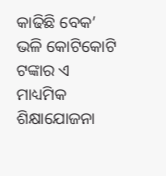କାଢିଛି ବେକ’ ଭଳି କୋଟିକୋଟି ଟଙ୍କାର ଏ ମାଧ୍ୟମିକ ଶିକ୍ଷାଯୋଜନା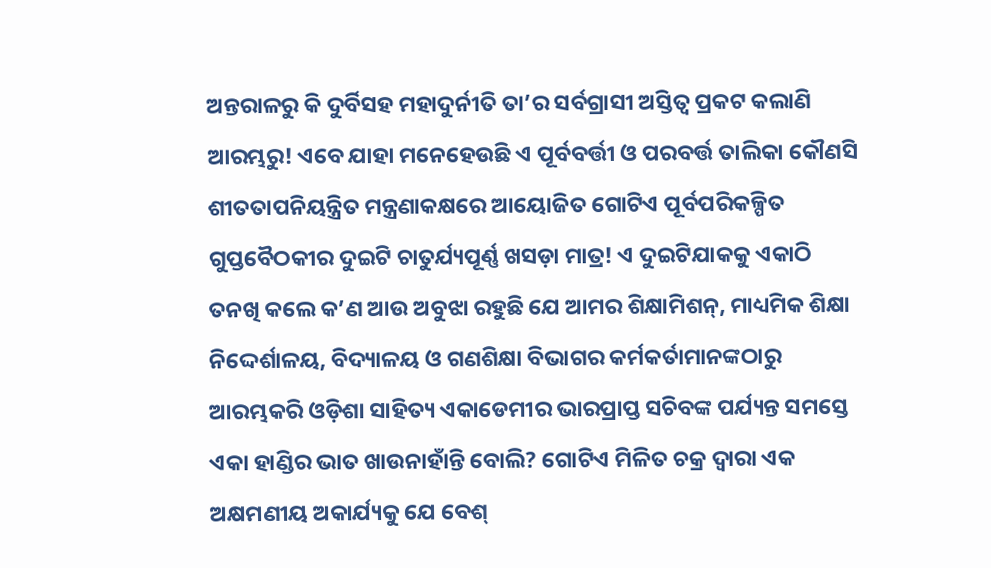ଅନ୍ତରାଳରୁ କି ଦୁର୍ବିସହ ମହାଦୁର୍ନୀତି ତା’ର ସର୍ବଗ୍ରାସୀ ଅସ୍ତିତ୍ୱ ପ୍ରକଟ କଲାଣି ଆରମ୍ଭରୁ! ଏବେ ଯାହା ମନେହେଉଛି ଏ ପୂର୍ବବର୍ତ୍ତୀ ଓ ପରବର୍ତ୍ତ ତାଲିକା କୌଣସି ଶୀତତାପନିୟନ୍ତ୍ରିତ ମନ୍ତ୍ରଣାକକ୍ଷରେ ଆୟୋଜିତ ଗୋଟିଏ ପୂର୍ବପରିକଳ୍ପିତ ଗୁପ୍ତବୈଠକୀର ଦୁଇଟି ଚାତୁର୍ଯ୍ୟପୂର୍ଣ୍ଣ ଖସଡ଼ା ମାତ୍ର! ଏ ଦୁଇଟିଯାକକୁ ଏକାଠି ତନଖି କଲେ କ’ଣ ଆଉ ଅବୁଝା ରହୁଛି ଯେ ଆମର ଶିକ୍ଷାମିଶନ୍‌, ମାଧ୍ୟମିକ ଶିକ୍ଷା ନିଦ୍ଦେର୍ଶାଳୟ, ବିଦ୍ୟାଳୟ ଓ ଗଣଶିକ୍ଷା ବିଭାଗର କର୍ମକର୍ତାମାନଙ୍କଠାରୁ ଆରମ୍ଭକରି ଓଡ଼ିଶା ସାହିତ୍ୟ ଏକାଡେମୀର ଭାରପ୍ରାପ୍ତ ସଚିବଙ୍କ ପର୍ଯ୍ୟନ୍ତ ସମସ୍ତେ ଏକା ହାଣ୍ଡିର ଭାତ ଖାଉନାହାଁନ୍ତି ବୋଲି? ଗୋଟିଏ ମିଳିତ ଚକ୍ର ଦ୍ୱାରା ଏକ ଅକ୍ଷମଣୀୟ ଅକାର୍ଯ୍ୟକୁ ଯେ ବେଶ୍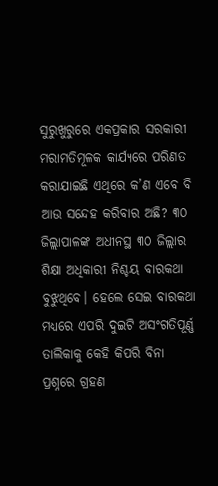ସୁରୁଖୁରୁରେ ଏକପ୍ରକାର ସରକାରୀ ମରାମତିମୂଳକ କାର୍ଯ୍ୟରେ ପରିଣତ କରାଯାଇଛି ଏଥିରେ କ’ଣ ଏବେ ବି ଆଉ ସନ୍ଦେହ କରିବାର ଅଛି? ୩୦ ଜିଲ୍ଲାପାଳଙ୍କ ଅଧୀନସ୍ଥ ୩୦ ଜିଲ୍ଲାର ଶିକ୍ଷା ଅଧିକାରୀ ନିଶ୍ଚୟ ବାରକଥା ବୁଝୁଥିବେ। ହେଲେ ସେଇ ବାରକଥା ମଧ୍ୟରେ ଏପରି ଦୁଇଟି ଅସଂଗତିପୂର୍ଣ୍ଣ ତାଲିକାକୁ କେହି କିପରି ବିନା ପ୍ରଶ୍ନରେ ଗ୍ରହଣ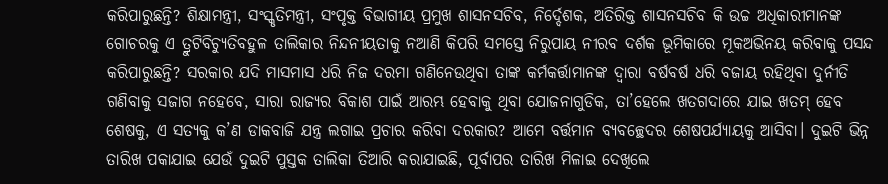କରିପାରୁଛନ୍ତି? ଶିକ୍ଷାମନ୍ତ୍ରୀ, ସଂସ୍କୃତିମନ୍ତ୍ରୀ, ସଂପୃକ୍ତ ବିଭାଗୀୟ ପ୍ରମୁଖ ଶାସନସଚିବ, ନିର୍ଦ୍ଦେଶକ, ଅତିରିକ୍ତ ଶାସନସଚିବ କି ଉଚ୍ଚ ଅଧିକାରୀମାନଙ୍କ ଗୋଚରକୁ ଏ ତ୍ରୁଟିବିଚ୍ୟୁତିବହୁଳ ତାଲିକାର ନିନ୍ଦନୀୟତାକୁ ନଆଣି କିପରି ସମସ୍ତେ ନିରୁପାୟ ନୀରବ ଦର୍ଶକ ଭୂମିକାରେ ମୂକଅଭିନୟ କରିବାକୁ ପସନ୍ଦ କରିପାରୁଛନ୍ତି? ସରକାର ଯଦି ମାସମାସ ଧରି ନିଜ ଦରମା ଗଣିନେଉଥିବା ତାଙ୍କ କର୍ମକର୍ତ୍ତାମାନଙ୍କ ଦ୍ୱାରା ବର୍ଷବର୍ଷ ଧରି ବଜାୟ ରହିଥିବା ଦୁର୍ନୀତି ଗଣିବାକୁ ସଜାଗ ନହେବେ, ସାରା ରାଜ୍ୟର ବିକାଶ ପାଇଁ ଆରମ୍ଭ ହେବାକୁ ଥିବା ଯୋଜନାଗୁଡିକ, ତା’ହେଲେ ଖତଗଦାରେ ଯାଇ ଖତମ୍ ହେବ ଶେଷକୁ, ଏ ସତ୍ୟକୁ କ’ଣ ଡାକବାଜି ଯନ୍ତ୍ର ଲଗାଇ ପ୍ରଚାର କରିବା ଦରକାର? ଆମେ ବର୍ତ୍ତମାନ ବ୍ୟବଚ୍ଛେଦର ଶେଷପର୍ଯ୍ୟାୟକୁ ଆସିବା। ଦୁଇଟି ଭିନ୍ନ ତାରିଖ ପକାଯାଇ ଯେଉଁ ଦୁଇଟି ପୁସ୍ତକ ତାଲିକା ତିଆରି କରାଯାଇଛି, ପୂର୍ବାପର ତାରିଖ ମିଳାଇ ଦେଖିଲେ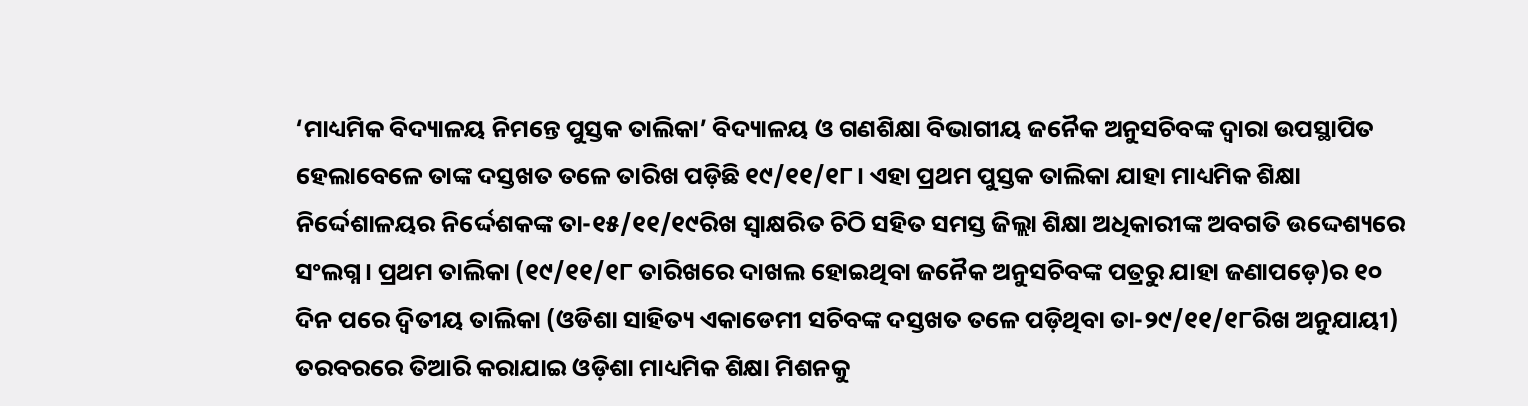‘ମାଧ୍ୟମିକ ବିଦ୍ୟାଳୟ ନିମନ୍ତେ ପୁସ୍ତକ ତାଲିକା’ ବିଦ୍ୟାଳୟ ଓ ଗଣଶିକ୍ଷା ବିଭାଗୀୟ ଜନୈକ ଅନୁସଚିବଙ୍କ ଦ୍ୱାରା ଉପସ୍ଥାପିତ ହେଲାବେଳେ ତାଙ୍କ ଦସ୍ତଖତ ତଳେ ତାରିଖ ପଡ଼ିଛି ୧୯/୧୧/୧୮। ଏହା ପ୍ରଥମ ପୁସ୍ତକ ତାଲିକା ଯାହା ମାଧ୍ୟମିକ ଶିକ୍ଷା ନିର୍ଦ୍ଦେଶାଳୟର ନିର୍ଦ୍ଦେଶକଙ୍କ ତା-୧୫/୧୧/୧୯ରିଖ ସ୍ୱାକ୍ଷରିତ ଚିଠି ସହିତ ସମସ୍ତ ଜିଲ୍ଲା ଶିକ୍ଷା ଅଧିକାରୀଙ୍କ ଅବଗତି ଉଦ୍ଦେଶ୍ୟରେ ସଂଲଗ୍ନ। ପ୍ରଥମ ତାଲିକା (୧୯/୧୧/୧୮ ତାରିଖରେ ଦାଖଲ ହୋଇଥିବା ଜନୈକ ଅନୁସଚିବଙ୍କ ପତ୍ରରୁ ଯାହା ଜଣାପଡ଼େ)ର ୧୦ ଦିନ ପରେ ଦ୍ୱିତୀୟ ତାଲିକା (ଓଡିଶା ସାହିତ୍ୟ ଏକାଡେମୀ ସଚିବଙ୍କ ଦସ୍ତଖତ ତଳେ ପଡ଼ିଥିବା ତା-୨୯/୧୧/୧୮ରିଖ ଅନୁଯାୟୀ) ତରବରରେ ତିଆରି କରାଯାଇ ଓଡ଼ିଶା ମାଧ୍ୟମିକ ଶିକ୍ଷା ମିଶନକୁ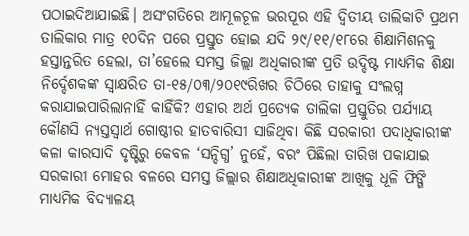ପଠାଇଦିଆଯାଇଛି। ଅସଂଗତିରେ ଆମୂଳଚୂଳ ଭରପୂର ଏହି ଦ୍ୱିତୀୟ ତାଲିକାଟି ପ୍ରଥମ ତାଲିକାର ମାତ୍ର ୧୦ଦିନ ପରେ ପ୍ରସ୍ତୁତ ହୋଇ ଯଦି ୨୯/୧୧/୧୮ରେ ଶିକ୍ଷାମିଶନକୁ ହସ୍ତାନ୍ତରିତ ହେଲା, ତା’ହେଲେ ସମସ୍ତ ଜିଲ୍ଲା ଅଧିକାରୀଙ୍କ ପ୍ରତି ଉଦ୍ଦିଷ୍ଟ ମାଧ୍ୟମିକ ଶିକ୍ଷା ନିର୍ଦ୍ଦେଶକଙ୍କ ସ୍ୱାକ୍ଷରିତ ତା-୧୫/୦୩/୨୦୧୯ରିଖର ଚିଠିରେ ତାହାକୁ ସଂଲଗ୍ନ କରାଯାଇପାରିଲାନାହିଁ କାହିଁକି? ଏହାର ଅର୍ଥ ପ୍ରତ୍ୟେକ ତାଲିକା ପ୍ରସ୍ତୁତିର ପର୍ଯ୍ୟାୟ କୌଣସି ନ୍ୟସ୍ତସ୍ୱାର୍ଥ ଗୋଷ୍ଠୀର ହାତବାରିସୀ ସାଜିଥିବା କିଛି ସରକାରୀ ପଦାଧିକାରୀଙ୍କ କଳା କାରସାଦି ଦୃଷ୍ଟିରୁ କେବଳ ‘ସନ୍ଦିଗ୍ଧ’ ନୁହେଁ, ବରଂ ପିଛିଲା ତାରିଖ ପକାଯାଇ ସରକାରୀ ମୋହର ବଳରେ ସମସ୍ତ ଜିଲ୍ଲାର ଶିକ୍ଷାଅଧିକାରୀଙ୍କ ଆଖିକୁ ଧୂଳି ଫିଙ୍ଗି ମାଧ୍ୟମିକ ବିଦ୍ୟାଳୟ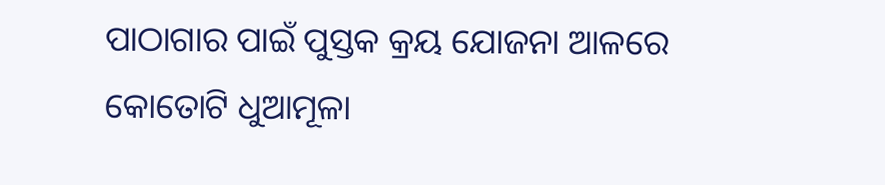ପାଠାଗାର ପାଇଁ ପୁସ୍ତକ କ୍ରୟ ଯୋଜନା ଆଳରେ କୋତୋଟି ଧୁଆମୂଳା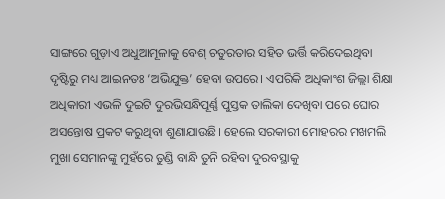ସାଙ୍ଗରେ ଗୁଡ଼ାଏ ଅଧୁଆମୂଳାକୁ ବେଶ୍ ଚତୁରତାର ସହିତ ଭର୍ତ୍ତି କରିଦେଇଥିବା ଦୃଷ୍ଟିରୁ ମଧ୍ୟ ଆଇନତଃ ‘ଅଭିଯୁକ୍ତ’ ହେବା ଉପରେ। ଏପରିକି ଅଧିକାଂଶ ଜିଲ୍ଲା ଶିକ୍ଷା ଅଧିକାରୀ ଏଭଳି ଦୁଇଟି ଦୁରଭିସନ୍ଧିପୂର୍ଣ୍ଣ ପୁସ୍ତକ ତାଲିକା ଦେଖିବା ପରେ ଘୋର ଅସନ୍ତୋଷ ପ୍ରକଟ କରୁଥିବା ଶୁଣାଯାଉଛି। ହେଲେ ସରକାରୀ ମୋହରର ମଖମଲି ମୁଖା ସେମାନଙ୍କୁ ମୁହଁରେ ତୁଣ୍ଡି ବାନ୍ଧି ତୁନି ରହିବା ଦୁରବସ୍ଥାକୁ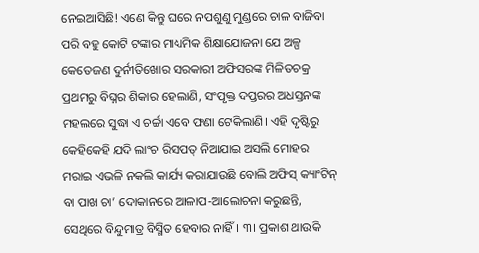ନେଇଆସିଛି! ଏଣେ କିନ୍ତୁ ଘରେ ନପଶୁଣୁ ମୁଣ୍ଡରେ ଚାଳ ବାଜିବା ପରି ବହୁ କୋଟି ଟଙ୍କାର ମାଧ୍ୟମିକ ଶିକ୍ଷାଯୋଜନା ଯେ ଅଳ୍ପ କେତେଜଣ ଦୁର୍ନୀତିଖୋର ସରକାରୀ ଅଫିସରଙ୍କ ମିଳିତଚକ୍ର ପ୍ରଥମରୁ ବିଘ୍ନର ଶିକାର ହେଲାଣି, ସଂପୃକ୍ତ ଦପ୍ତରର ଅଧସ୍ତନଙ୍କ ମହଲରେ ସୁଦ୍ଧା ଏ ଚର୍ଚ୍ଚା ଏବେ ଫଣା ଟେକିଲାଣି। ଏହି ଦୃଷ୍ଟିରୁ କେହିକେହି ଯଦି ଲାଂଚ ରିସପତ୍ ନିଆଯାଇ ଅସଲି ମୋହର ମରାଇ ଏଭଳି ନକଲି କାର୍ଯ୍ୟ କରାଯାଉଛି ବୋଲି ଅଫିସ୍ କ୍ୟାଂଟିନ୍ ବା ପାଖ ଚା’ ଦୋକାନରେ ଆଳାପ-ଆଲୋଚନା କରୁଛନ୍ତି, ସେଥିରେ ବିନ୍ଦୁମାତ୍ର ବିସ୍ମିତ ହେବାର ନାହିଁ। ୩। ପ୍ରକାଶ ଥାଉକି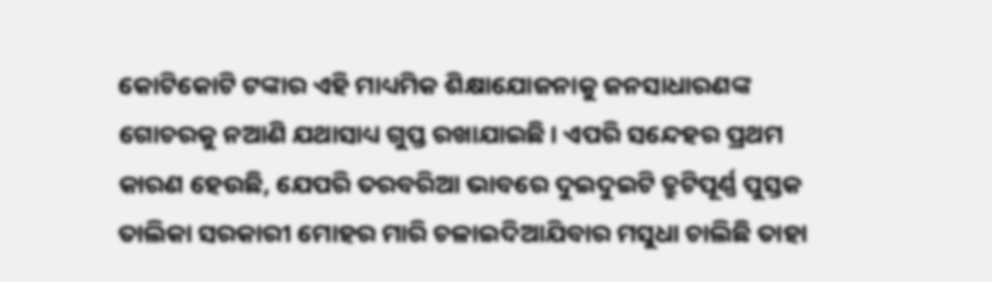କୋଟିକୋଟି ଟଙ୍କାର ଏହି ମାଧ୍ୟମିକ ଶିକ୍ଷାଯୋଜନାକୁ ଜନସାଧାରଣଙ୍କ ଗୋଚରକୁ ନଆଣି ଯଥାସାଧ୍ୟ ଗୁପ୍ତ ରଖାଯାଇଛି। ଏପରି ସନ୍ଦେହର ପ୍ରଥମ କାରଣ ହେଉଛି, ଯେପରି ତରବରିଆ ଭାବରେ ଦୁଇଦୁଇଟି ତ୍ରୁଟିପୂର୍ଣ୍ଣ ପୁସ୍ତକ ତାଲିକା ସରକାରୀ ମୋହର ମାରି ଚଳାଇଦିଆଯିବାର ମସୁଧା ଚାଲିଛି ତାହା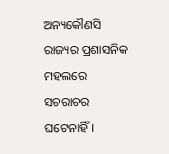ଅନ୍ୟକୌଣସି ରାଜ୍ୟର ପ୍ରଶାସନିକ ମହଲରେ ସଚରାଚର ଘଟେନାହିଁ।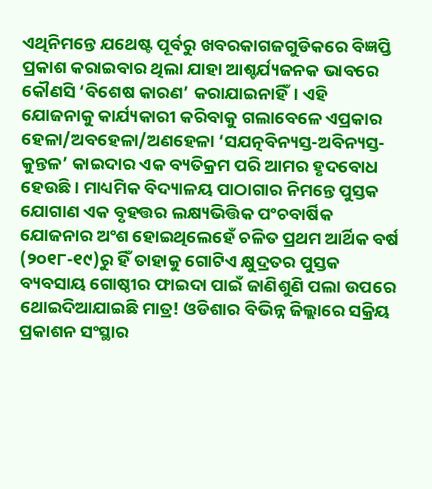ଏଥିନିମନ୍ତେ ଯଥେଷ୍ଟ ପୂର୍ବରୁ ଖବରକାଗଜଗୁଡିକରେ ବିଜ୍ଞପ୍ତି ପ୍ରକାଶ କରାଇବାର ଥିଲା ଯାହା ଆଶ୍ଚର୍ଯ୍ୟଜନକ ଭାବରେ କୌଣସି ‘ବିଶେଷ କାରଣ’ କରାଯାଇନାହିଁ। ଏହି ଯୋଜନାକୁ କାର୍ଯ୍ୟକାରୀ କରିବାକୁ ଗଲାବେଳେ ଏପ୍ରକାର ହେଳା/ଅବହେଳା/ଅଣହେଳା ‘ସଯତ୍ନବିନ୍ୟସ୍ତ-ଅବିନ୍ୟସ୍ତ-କୁନ୍ତଳ’ କାଇଦାର ଏକ ବ୍ୟତିକ୍ରମ ପରି ଆମର ହୃଦବୋଧ ହେଉଛି। ମାଧ୍ୟମିକ ବିଦ୍ୟାଳୟ ପାଠାଗାର ନିମନ୍ତେ ପୁସ୍ତକ ଯୋଗାଣ ଏକ ବୃହତ୍ତର ଲକ୍ଷ୍ୟଭିତ୍ତିକ ପଂଚବାର୍ଷିକ ଯୋଜନାର ଅଂଶ ହୋଇଥିଲେହେଁ ଚଳିତ ପ୍ରଥମ ଆର୍ଥିକ ବର୍ଷ (୨୦୧୮-୧୯)ରୁ ହିଁ ତାହାକୁ ଗୋଟିଏ କ୍ଷୁଦ୍ରତର ପୁସ୍ତକ ବ୍ୟବସାୟ ଗୋଷ୍ଠୀର ଫାଇଦା ପାଇଁ ଜାଣିଶୁଣି ପଲା ଉପରେ ଥୋଇଦିଆଯାଇଛି ମାତ୍ର! ଓଡିଶାର ବିଭିନ୍ନ ଜିଲ୍ଲାରେ ସକ୍ରିୟ ପ୍ରକାଶନ ସଂସ୍ଥାର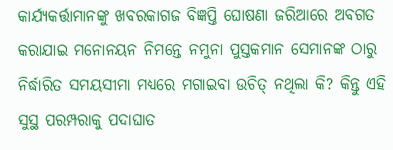କାର୍ଯ୍ୟକର୍ତ୍ତାମାନଙ୍କୁ ଖବରକାଗଜ ବିଜ୍ଞପ୍ତି ଘୋଷଣା ଜରିଆରେ ଅବଗତ କରାଯାଇ ମନୋନୟନ ନିମନ୍ତେ ନମୁନା ପୁସ୍ତକମାନ ସେମାନଙ୍କ ଠାରୁ ନିର୍ଦ୍ଧାରିତ ସମୟସୀମା ମଧ୍ୟରେ ମଗାଇବା ଉଚିତ୍ ନଥିଲା କି? କିନ୍ତୁ ଏହି ସୁସ୍ଥ ପରମ୍ପରାକୁ ପଦାଘାତ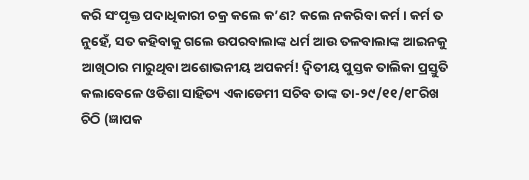କରି ସଂପୃକ୍ତ ପଦାଧିକାରୀ ଚକ୍ର କଲେ କ’ଣ? କଲେ ନକରିବା କର୍ମ। କର୍ମ ତ ନୁହେଁ, ସତ କହିବାକୁ ଗଲେ ଉପରବାଲାଙ୍କ ଧର୍ମ ଆଉ ତଳବାଲାଙ୍କ ଆଇନକୁ ଆଖିଠାର ମାରୁଥିବା ଅଶୋଭନୀୟ ଅପକର୍ମ! ଦ୍ୱିତୀୟ ପୁସ୍ତକ ତାଲିକା ପ୍ରସ୍ତୁତି କଲାବେଳେ ଓଡିଶା ସାହିତ୍ୟ ଏକାଡେମୀ ସଚିବ ତାଙ୍କ ତା-୨୯/୧୧/୧୮ରିଖ ଚିଠି (ଜ୍ଞାପକ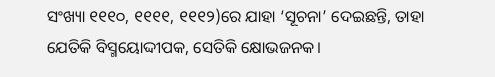ସଂଖ୍ୟା ୧୧୧୦, ୧୧୧୧, ୧୧୧୨)ରେ ଯାହା ‘ସୂଚନା’ ଦେଇଛନ୍ତି, ତାହା ଯେତିକି ବିସ୍ମୟୋଦ୍ଦୀପକ, ସେତିକି କ୍ଷୋଭଜନକ।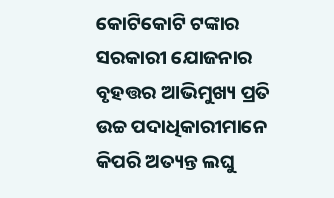କୋଟିକୋଟି ଟଙ୍କାର ସରକାରୀ ଯୋଜନାର ବୃହତ୍ତର ଆଭିମୁଖ୍ୟ ପ୍ରତି ଉଚ୍ଚ ପଦାଧିକାରୀମାନେ କିପରି ଅତ୍ୟନ୍ତ ଲଘୁ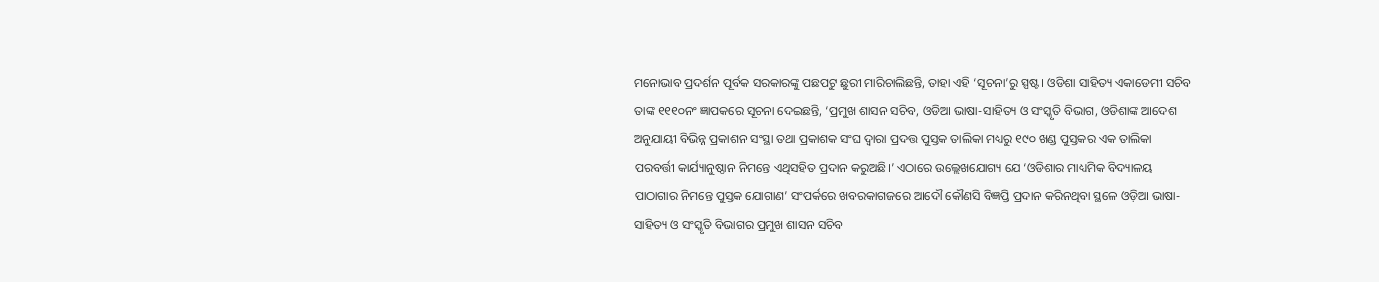ମନୋଭାବ ପ୍ରଦର୍ଶନ ପୂର୍ବକ ସରକାରଙ୍କୁ ପଛପଟୁ ଛୁରୀ ମାରିଚାଲିଛନ୍ତି, ତାହା ଏହି ‘ସୂଚନା’ରୁ ସ୍ପଷ୍ଟ। ଓଡିଶା ସାହିତ୍ୟ ଏକାଡେମୀ ସଚିବ ତାଙ୍କ ୧୧୧୦ନଂ ଜ୍ଞାପକରେ ସୂଚନା ଦେଇଛନ୍ତି, ‘ପ୍ରମୁଖ ଶାସନ ସଚିବ, ଓଡିଆ ଭାଷା-ସାହିତ୍ୟ ଓ ସଂସ୍କୃତି ବିଭାଗ, ଓଡିଶାଙ୍କ ଆଦେଶ ଅନୁଯାୟୀ ବିଭିନ୍ନ ପ୍ରକାଶନ ସଂସ୍ଥା ତଥା ପ୍ରକାଶକ ସଂଘ ଦ୍ୱାରା ପ୍ରଦତ୍ତ ପୁସ୍ତକ ତାଲିକା ମଧ୍ୟରୁ ୧୯୦ ଖଣ୍ଡ ପୁସ୍ତକର ଏକ ତାଲିକା ପରବର୍ତ୍ତୀ କାର୍ଯ୍ୟାନୁଷ୍ଠାନ ନିମନ୍ତେ ଏଥିସହିତ ପ୍ରଦାନ କରୁଅଛି।’ ଏଠାରେ ଉଲ୍ଲେଖଯୋଗ୍ୟ ଯେ ‘ଓଡିଶାର ମାଧ୍ୟମିକ ବିଦ୍ୟାଳୟ ପାଠାଗାର ନିମନ୍ତେ ପୁସ୍ତକ ଯୋଗାଣ’ ସଂପର୍କରେ ଖବରକାଗଜରେ ଆଦୌ କୌଣସି ବିଜ୍ଞପ୍ତି ପ୍ରଦାନ କରିନଥିବା ସ୍ଥଳେ ଓଡ଼ିଆ ଭାଷା-ସାହିତ୍ୟ ଓ ସଂସ୍କୃତି ବିଭାଗର ପ୍ରମୁଖ ଶାସନ ସଚିବ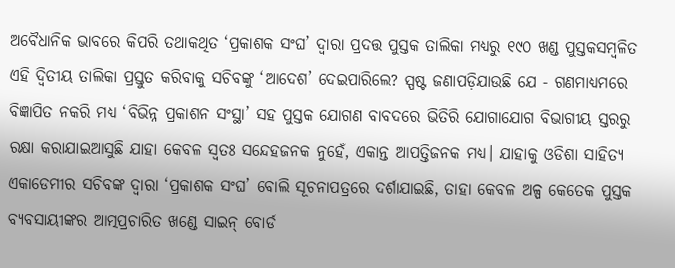ଅବୈଧାନିକ ଭାବରେ କିପରି ତଥାକଥିତ ‘ପ୍ରକାଶକ ସଂଘ’ ଦ୍ୱାରା ପ୍ରଦତ୍ତ ପୁସ୍ତକ ତାଲିକା ମଧ୍ୟରୁ ୧୯୦ ଖଣ୍ଡ ପୁସ୍ତକସମ୍ୱଳିତ ଏହି ଦ୍ୱିତୀୟ ତାଲିକା ପ୍ରସ୍ତୁତ କରିବାକୁ ସଚିବଙ୍କୁ ‘ଆଦେଶ’ ଦେଇପାରିଲେ? ସ୍ପଷ୍ଟ ଜଣାପଡ଼ିଯାଉଛି ଯେ - ଗଣମାଧ୍ୟମରେ ବିଜ୍ଞାପିତ ନକରି ମଧ୍ୟ ‘ବିଭିନ୍ନ ପ୍ରକାଶନ ସଂସ୍ଥା’ ସହ ପୁସ୍ତକ ଯୋଗଣ ବାବଦରେ ଭିତିରି ଯୋଗାଯୋଗ ବିଭାଗୀୟ ସ୍ତରରୁ ରକ୍ଷା କରାଯାଇଆସୁଛି ଯାହା କେବଳ ସ୍ୱତଃ ସନ୍ଦେହଜନକ ନୁହେଁ, ଏକାନ୍ତ ଆପତ୍ତିଜନକ ମଧ୍ୟ। ଯାହାକୁ ଓଡିଶା ସାହିତ୍ୟ ଏକାଡେମୀର ସଚିବଙ୍କ ଦ୍ୱାରା ‘ପ୍ରକାଶକ ସଂଘ’ ବୋଲି ସୂଚନାପତ୍ରରେ ଦର୍ଶାଯାଇଛି, ତାହା କେବଳ ଅଳ୍ପ କେତେକ ପୁସ୍ତକ ବ୍ୟବସାୟୀଙ୍କର ଆତ୍ମପ୍ରଚାରିତ ଖଣ୍ଡେ ସାଇନ୍‌ ବୋର୍ଡ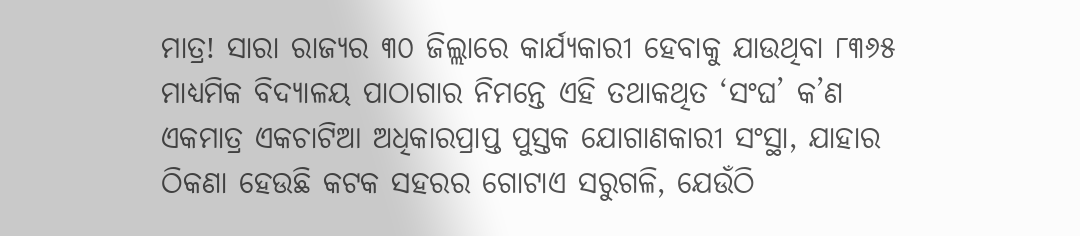ମାତ୍ର! ସାରା ରାଜ୍ୟର ୩୦ ଜିଲ୍ଲାରେ କାର୍ଯ୍ୟକାରୀ ହେବାକୁ ଯାଉଥିବା ୮୩୬୫ ମାଧ୍ୟମିକ ବିଦ୍ୟାଳୟ ପାଠାଗାର ନିମନ୍ତେ ଏହି ତଥାକଥିତ ‘ସଂଘ’ କ’ଣ ଏକମାତ୍ର ଏକଚାଟିଆ ଅଧିକାରପ୍ରାପ୍ତ ପୁସ୍ତକ ଯୋଗାଣକାରୀ ସଂସ୍ଥା, ଯାହାର ଠିକଣା ହେଉଛି କଟକ ସହରର ଗୋଟାଏ ସରୁଗଳି, ଯେଉଁଠି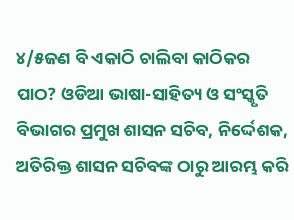୪/୫ଜଣ ବି ଏକାଠି ଚାଲିବା କାଠିକର ପାଠ? ଓଡିଆ ଭାଷା-ସାହିତ୍ୟ ଓ ସଂସ୍କୃତି ବିଭାଗର ପ୍ରମୁଖ ଶାସନ ସଚିବ, ନିର୍ଦ୍ଦେଶକ, ଅତିରିକ୍ତ ଶାସନ ସଚିବଙ୍କ ଠାରୁ ଆରମ୍ଭ କରି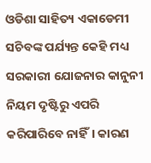ଓଡିଶା ସାହିତ୍ୟ ଏକାଡେମୀ ସଚିବଙ୍କ ପର୍ଯ୍ୟନ୍ତ କେହି ମଧ୍ୟ ସରକାରୀ ଯୋଜନାର କାନୁନୀ ନିୟମ ଦୃଷ୍ଟିରୁ ଏପରି କରିପାରିବେ ନାହିଁ। କାରଣ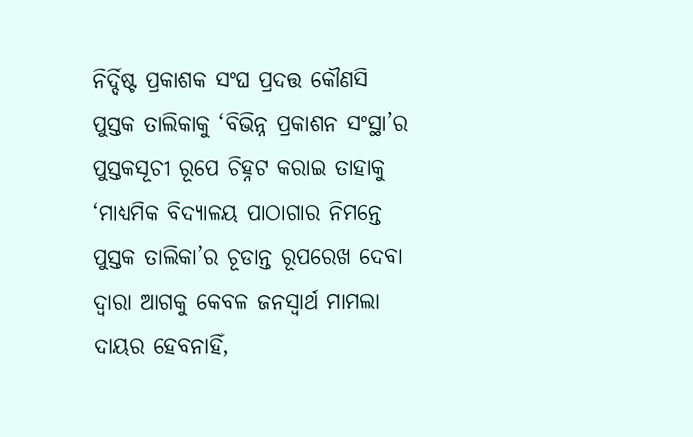ନିର୍ଦ୍ଦିଷ୍ଟ ପ୍ରକାଶକ ସଂଘ ପ୍ରଦତ୍ତ କୌଣସି ପୁସ୍ତକ ତାଲିକାକୁ ‘ବିଭିନ୍ନ ପ୍ରକାଶନ ସଂସ୍ଥା’ର ପୁସ୍ତକସୂଚୀ ରୂପେ ଚିହ୍ନଟ କରାଇ ତାହାକୁ ‘ମାଧ୍ୟମିକ ବିଦ୍ୟାଳୟ ପାଠାଗାର ନିମନ୍ତେ ପୁସ୍ତକ ତାଲିକା’ର ଚୂଡାନ୍ତ ରୂପରେଖ ଦେବା ଦ୍ୱାରା ଆଗକୁ କେବଳ ଜନସ୍ୱାର୍ଥ ମାମଲା ଦାୟର ହେବନାହିଁ,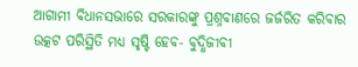ଆଗାମୀ ବିଧାନସଭାରେ ସରକାରଙ୍କୁ ପ୍ରଶ୍ନବାଣରେ ଜର୍ଜରିତ କରିବାର ଉତ୍କଟ ପରିସ୍ଥିତି ମଧ୍ୟ ସୃଷ୍ଟି ହେବ- ବୁଦ୍ଧିଜୀବୀ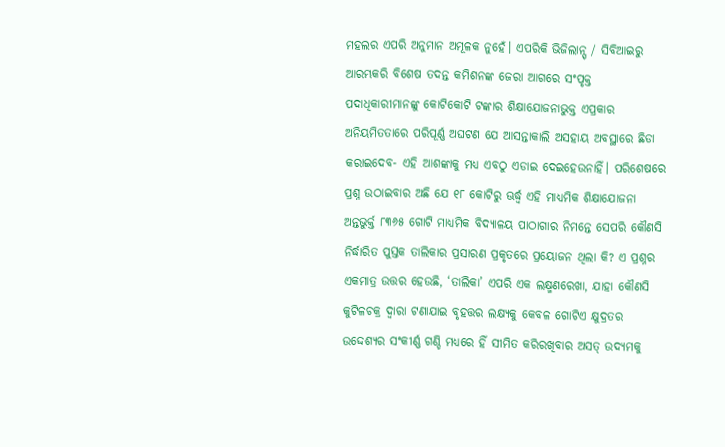ମହଲର ଏପରି ଅନୁମାନ ଅମୂଳକ ନୁହେଁ। ଏପରିକି ଭିଜିଲାନ୍ସ୍ / ସିବିଆଇରୁ ଆରମ୍ଭକରି ବିଶେଷ ତଦନ୍ତ କମିଶନଙ୍କ ଜେରା ଆଗରେ ସଂପୃକ୍ତ ପଦାଧିକାରୀମାନଙ୍କୁ କୋଟିକୋଟି ଟଙ୍କାର ଶିକ୍ଷାଯୋଜନାଭୁକ୍ତ ଏପ୍ରକାର ଅନିୟମିତତାରେ ପରିପୂର୍ଣ୍ଣ ଅଘଟଣ ଯେ ଆସନ୍ତାକାଲି ଅସହାୟ ଅବସ୍ଥାରେ ଛିଡା କରାଇଦେବ- ଏହି ଆଶଙ୍କାକୁ ମଧ୍ୟ ଏବଠୁ ଏଡାଇ ଦେଇହେଉନାହିଁ। ପରିଶେଷରେ ପ୍ରଶ୍ନ ଉଠାଇବାର ଅଛି ଯେ ୧୮ କୋଟିରୁ ଊର୍ଦ୍ଧ୍ୱ ଏହି ମାଧ୍ୟମିକ ଶିକ୍ଷାଯୋଜନା ଅନ୍ତଭୁର୍କ୍ତ ୮୩୬୫ ଗୋଟି ମାଧ୍ୟମିକ ବିଦ୍ୟାଳୟ ପାଠାଗାର ନିମନ୍ତେ ସେପରି କୌଣସି ନିର୍ଦ୍ଧାରିତ ପୁସ୍ତକ ତାଲିକାର ପ୍ରସାରଣ ପ୍ରକୃତରେ ପ୍ରୟୋଜନ ଥିଲା କି? ଏ ପ୍ରଶ୍ନର ଏକମାତ୍ର ଉତ୍ତର ହେଉଛି, ‘ତାଲିକା’ ଏପରି ଏକ ଲକ୍ଷ୍ମଣରେଖା, ଯାହା କୌଣସି କୁଟିଳଚକ୍ର ଦ୍ୱାରା ଟଣାଯାଇ ବୃହତ୍ତର ଲକ୍ଷ୍ୟକୁ କେବଳ ଗୋଟିଏ କ୍ଷୁଦ୍ରତର ଉଦ୍ଦେଶ୍ୟର ସଂକୀର୍ଣ୍ଣ ଗଣ୍ଡି ମଧ୍ୟରେ ହିଁ ସୀମିତ କରିରଖିବାର ଅସତ୍ ଉଦ୍ୟମକୁ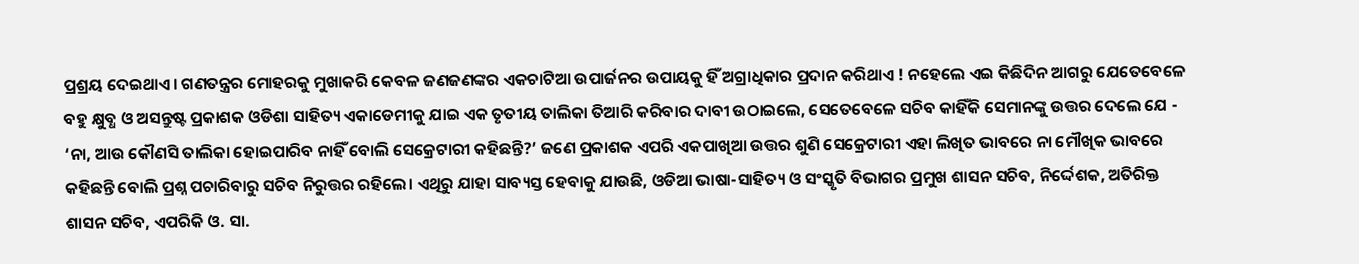ପ୍ରଶ୍ରୟ ଦେଇଥାଏ। ଗଣତନ୍ତ୍ରର ମୋହରକୁ ମୁଖାକରି କେବଳ ଜଣଜଣଙ୍କର ଏକଚାଟିଆ ଉପାର୍ଜନର ଉପାୟକୁ ହିଁ ଅଗ୍ରାଧିକାର ପ୍ରଦାନ କରିଥାଏ ! ନହେଲେ ଏଇ କିଛିଦିନ ଆଗରୁ ଯେତେବେଳେ ବହୁ କ୍ଷୁବ୍ଧ ଓ ଅସନ୍ତୁଷ୍ଟ ପ୍ରକାଶକ ଓଡିଶା ସାହିତ୍ୟ ଏକାଡେମୀକୁ ଯାଇ ଏକ ତୃତୀୟ ତାଲିକା ତିଆରି କରିବାର ଦାବୀ ଉଠାଇଲେ, ସେତେବେଳେ ସଚିବ କାହିଁକି ସେମାନଙ୍କୁ ଉତ୍ତର ଦେଲେ ଯେ - ‘ନା, ଆଉ କୌଣସି ତାଲିକା ହୋଇପାରିବ ନାହିଁ ବୋଲି ସେକ୍ରେଟାରୀ କହିଛନ୍ତି?’ ଜଣେ ପ୍ରକାଶକ ଏପରି ଏକପାଖିଆ ଉତ୍ତର ଶୁଣି ସେକ୍ରେଟାରୀ ଏହା ଲିଖିତ ଭାବରେ ନା ମୌଖିକ ଭାବରେ କହିଛନ୍ତି ବୋଲି ପ୍ରଶ୍ନ ପଚାରିବାରୁ ସଚିବ ନିରୁତ୍ତର ରହିଲେ। ଏଥିରୁ ଯାହା ସାବ୍ୟସ୍ତ ହେବାକୁ ଯାଉଛି, ଓଡିଆ ଭାଷା-ସାହିତ୍ୟ ଓ ସଂସ୍କୃତି ବିଭାଗର ପ୍ରମୁଖ ଶାସନ ସଚିବ, ନିର୍ଦ୍ଦେଶକ, ଅତିରିକ୍ତ ଶାସନ ସଚିବ, ଏପରିକି ଓ. ସା.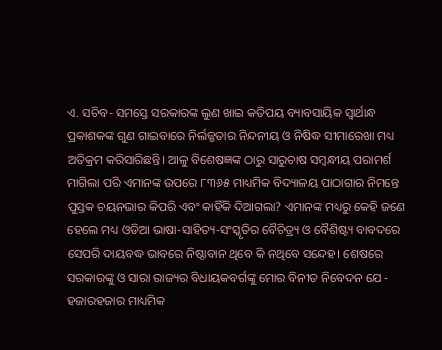ଏ. ସଚିବ- ସମସ୍ତେ ସରକାରଙ୍କ ଲୁଣ ଖାଇ କତିପୟ ବ୍ୟାବସାୟିକ ସ୍ୱାର୍ଥାନ୍ଧ ପ୍ରକାଶକଙ୍କ ଗୁଣ ଗାଇବାରେ ନିର୍ଲଜ୍ଜତାର ନିନ୍ଦନୀୟ ଓ ନିଷିଦ୍ଧ ସୀମାରେଖା ମଧ୍ୟ ଅତିକ୍ରମ କରିସାରିଛନ୍ତି। ଆଳୁ ବିଶେଷଜ୍ଞଙ୍କ ଠାରୁ ସାରୁଚାଷ ସମ୍ୱନ୍ଧୀୟ ପରାମର୍ଶ ମାଗିଲା ପରି ଏମାନଙ୍କ ଉପରେ ୮୩୬୫ ମାଧ୍ୟମିକ ବିଦ୍ୟାଳୟ ପାଠାଗାର ନିମନ୍ତେ ପୁସ୍ତକ ଚୟନଭାର କିପରି ଏବଂ କାହିଁକି ଦିଆଗଲା? ଏମାନଙ୍କ ମଧ୍ୟରୁ କେହି ଜଣେ ହେଲେ ମଧ୍ୟ ଓଡିଆ ଭାଷା-ସାହିତ୍ୟ-ସଂସ୍କୃତିର ବୈଚିତ୍ର୍ୟ ଓ ବୈଶିଷ୍ଟ୍ୟ ବାବଦରେ ସେପରି ଦାୟବଦ୍ଧ ଭାବରେ ନିଷ୍ଠାବାନ ଥିବେ କି ନଥିବେ ସନ୍ଦେହ। ଶେଷରେ ସରକାରଙ୍କୁ ଓ ସାରା ରାଜ୍ୟର ବିଧାୟକବର୍ଗଙ୍କୁ ମୋର ବିନୀତ ନିବେଦନ ଯେ - ହଜାରହଜାର ମାଧ୍ୟମିକ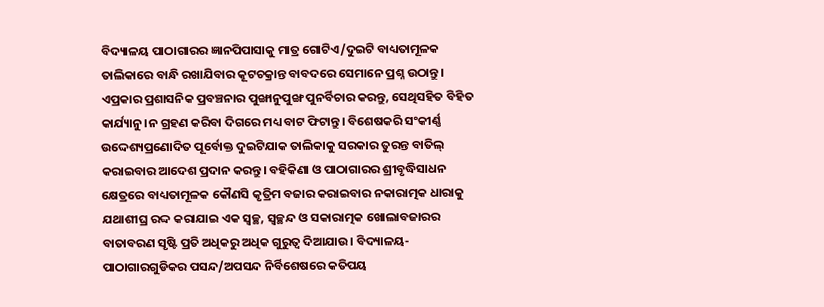ବିଦ୍ୟାଳୟ ପାଠାଗାରର ଜ୍ଞାନପିପାସାକୁ ମାତ୍ର ଗୋଟିଏ/ଦୁଇଟି ବାଧ୍ୟତାମୂଳକ ତାଲିକାରେ ବାନ୍ଧି ରଖାଯିବାର କୂଟଚକ୍ରାନ୍ତ ବାବଦରେ ସେମାନେ ପ୍ରଶ୍ନ ଉଠାନ୍ତୁ। ଏପ୍ରକାର ପ୍ରଶାସନିକ ପ୍ରବଞ୍ଚନାର ପୁଙ୍ଖାନୁପୁଙ୍ଖ ପୁନର୍ବିଚାର କରନ୍ତୁ, ସେଥିସହିତ ବିହିତ କାର୍ଯ୍ୟାନୁ।ନ ଗ୍ରହଣ କରିବା ଦିଗରେ ମଧ୍ୟ ବାଟ ଫିଟାନ୍ତୁ। ବିଶେଷକରି ସଂକୀର୍ଣ୍ଣ ଉଦ୍ଦେଶ୍ୟପ୍ରଣୋଦିତ ପୂର୍ବୋକ୍ତ ଦୁଇଟିଯାକ ତାଲିକାକୁ ସରକାର ତୁରନ୍ତ ବାତିଲ୍ କରାଇବାର ଆଦେଶ ପ୍ରଦାନ କରନ୍ତୁ। ବହିକିଣା ଓ ପାଠାଗାରର ଶ୍ରୀବୃଦ୍ଧିସାଧନ କ୍ଷେତ୍ରରେ ବାଧ୍ୟତାମୂଳକ କୌଣସି କୃତ୍ରିମ ବଜାର କରାଇବାର ନକାରାତ୍ମକ ଧାରାକୁ ଯଥାଶୀଘ୍ର ରଦ୍ଦ କରାଯାଇ ଏକ ସ୍ୱଚ୍ଛ, ସ୍ୱଚ୍ଛନ୍ଦ ଓ ସକାରାତ୍ମକ ଖୋଲାବଜାରର ବାତାବରଣ ସୃଷ୍ଟି ପ୍ରତି ଅଧିକରୁ ଅଧିକ ଗୁରୁତ୍ୱ ଦିଆଯାଉ। ବିଦ୍ୟାଳୟ-ପାଠାଗାରଗୁଡିକର ପସନ୍ଦ/ଅପସନ୍ଦ ନିର୍ବିଶେଷରେ କତିପୟ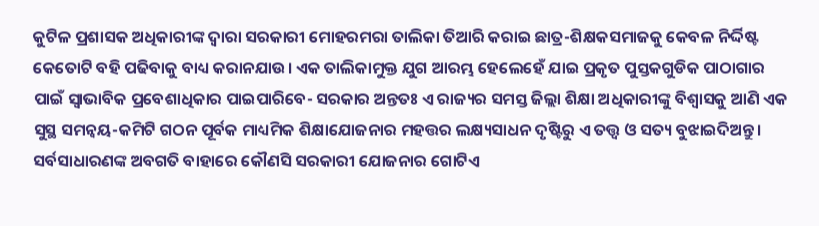କୁଟିଳ ପ୍ରଶାସକ ଅଧିକାରୀଙ୍କ ଦ୍ୱାରା ସରକାରୀ ମୋହରମରା ତାଲିକା ତିଆରି କରାଇ ଛାତ୍ର-ଶିକ୍ଷକସମାଜକୁ କେବଳ ନିର୍ଦ୍ଦିଷ୍ଟ କେତୋଟି ବହି ପଢିବାକୁ ବାଧ୍ୟ କରାନଯାଉ। ଏକ ତାଲିକାମୁକ୍ତ ଯୁଗ ଆରମ୍ଭ ହେଲେହେଁ ଯାଇ ପ୍ରକୃତ ପୁସ୍ତକଗୁଡିକ ପାଠାଗାର ପାଇଁ ସ୍ୱାଭାବିକ ପ୍ରବେଶାଧିକାର ପାଇପାରିବେ- ସରକାର ଅନ୍ତତଃ ଏ ରାଜ୍ୟର ସମସ୍ତ ଜିଲ୍ଲା ଶିକ୍ଷା ଅଧିକାରୀଙ୍କୁ ବିଶ୍ୱାସକୁ ଆଣି ଏକ ସୁସ୍ଥ ସମନ୍ୱୟ-କମିଟି ଗଠନ ପୂର୍ବକ ମାଧ୍ୟମିକ ଶିକ୍ଷାଯୋଜନାର ମହତ୍ତର ଲକ୍ଷ୍ୟସାଧନ ଦୃଷ୍ଟିରୁ ଏ ତତ୍ତ୍ୱ ଓ ସତ୍ୟ ବୁଝାଇଦିଅନ୍ତୁ। ସର୍ବସାଧାରଣଙ୍କ ଅବଗତି ବାହାରେ କୌଣସି ସରକାରୀ ଯୋଜନାର ଗୋଟିଏ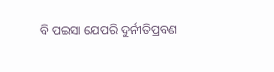ବି ପଇସା ଯେପରି ଦୁର୍ନୀତିପ୍ରବଣ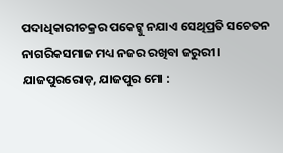ପଦାଧିକାରୀଚକ୍ରର ପକେଟ୍କୁ ନଯାଏ ସେଥିପ୍ରତି ସଚେତନ ନାଗରିକସମାଜ ମଧ୍ୟ ନଜର ରଖିବା ଜରୁରୀ। ଯାଜପୁରରୋଡ଼, ଯାଜପୁର ମୋ :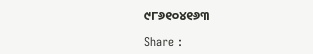୯୮୬୧୦୪୧୬୩

Share :